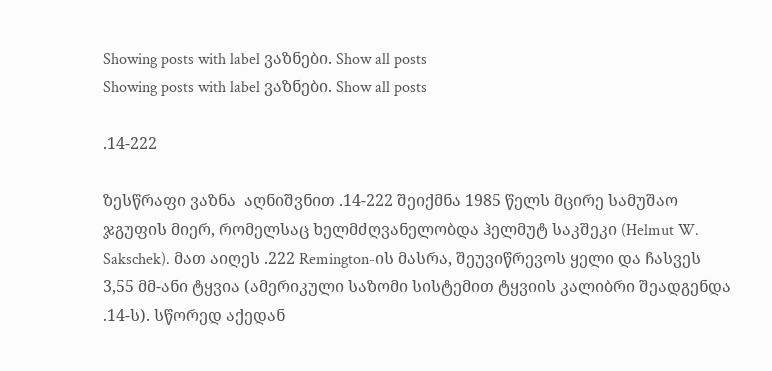Showing posts with label ვაზნები. Show all posts
Showing posts with label ვაზნები. Show all posts

.14-222

ზესწრაფი ვაზნა  აღნიშვნით .14-222 შეიქმნა 1985 წელს მცირე სამუშაო ჯგუფის მიერ, რომელსაც ხელმძღვანელობდა ჰელმუტ საკშეკი (Helmut W. Sakschek). მათ აიღეს .222 Remington-ის მასრა, შეუვიწრევოს ყელი და ჩასვეს 3,55 მმ-ანი ტყვია (ამერიკული საზომი სისტემით ტყვიის კალიბრი შეადგენდა .14-ს). სწორედ აქედან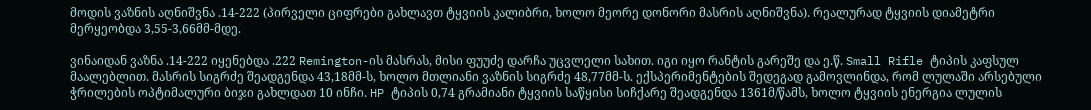მოდის ვაზნის აღნიშვნა .14-222 (პირველი ციფრები გახლავთ ტყვიის კალიბრი, ხოლო მეორე დონორი მასრის აღნიშვნა). რეალურად ტყვიის დიამეტრი მერყეობდა 3,55-3,66მმ-მდე.

ვინაიდან ვაზნა .14-222 იყენებდა .222 Remington-ის მასრას, მისი ფუუძე დარჩა უცვლელი სახით. იგი იყო რანტის გარეშე და ე.წ. Small Rifle ტიპის კაფსულ მაალებლით. მასრის სიგრძე შეადგენდა 43,18მმ-ს, ხოლო მთლიანი ვაზნის სიგრძე 48,77მმ-ს. ექსპერიმენტების შედეგად გამოვლინდა, რომ ლულაში არსებული ჭრილების ოპტიმალური ბიჯი გახლდათ 10 ინჩი. HP ტიპის 0,74 გრამიანი ტყვიის საწყისი სიჩქარე შეადგენდა 1361მ/წამს, ხოლო ტყვიის ენერგია ლულის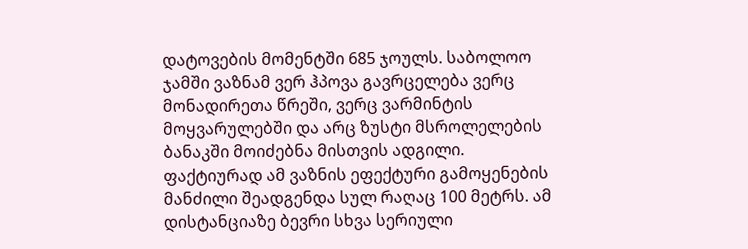დატოვების მომენტში 685 ჯოულს. საბოლოო ჯამში ვაზნამ ვერ ჰპოვა გავრცელება ვერც მონადირეთა წრეში, ვერც ვარმინტის მოყვარულებში და არც ზუსტი მსროლელების ბანაკში მოიძებნა მისთვის ადგილი. ფაქტიურად ამ ვაზნის ეფექტური გამოყენების მანძილი შეადგენდა სულ რაღაც 100 მეტრს. ამ დისტანციაზე ბევრი სხვა სერიული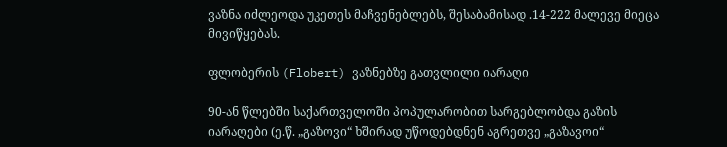ვაზნა იძლეოდა უკეთეს მაჩვენებლებს, შესაბამისად .14-222 მალევე მიეცა მივიწყებას.

ფლობერის (Flobert) ვაზნებზე გათვლილი იარაღი

90-ან წლებში საქართველოში პოპულარობით სარგებლობდა გაზის იარაღები (ე.წ. „გაზოვი“ ხშირად უწოდებდნენ აგრეთვე „გაზავოი“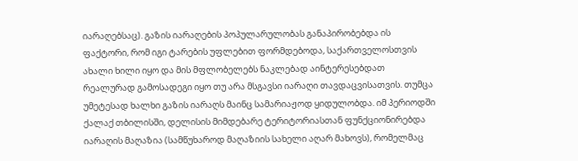იარაღებსაც). გაზის იარაღების პოპულარულობას განაპირობებდა ის ფაქტორი, რომ იგი ტარების უფლებით ფორმდებოდა, საქართველოსთვის ახალი ხილი იყო და მის მფლობელებს ნაკლებად აინტერესებდათ რეალურად გამოსადეგი იყო თუ არა მსგავსი იარაღი თავდაცვისათვის. თუმცა უმეტესად ხალხი გაზის იარაღს მაინც სამარიაჟოდ ყიდულობდა. იმ პერიოდში ქალაქ თბილისში, დელისის მიმდებარე ტერიტორიასთან ფუნქციონირებდა იარაღის მაღაზია (სამწუხაროდ მაღაზიის სახელი აღარ მახოვს), რომელმაც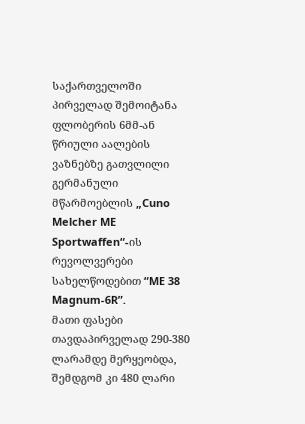საქართველოში პირველად შემოიტანა ფლობერის 6მმ-ან წრიული აალების ვაზნებზე გათვლილი გერმანული მწარმოებლის „Cuno Melcher ME Sportwaffen“-ის რევოლვერები სახელწოდებით “ME 38 Magnum-6R”.
მათი ფასები თავდაპირველად 290-380 ლარამდე მერყეობდა, შემდგომ კი 480 ლარი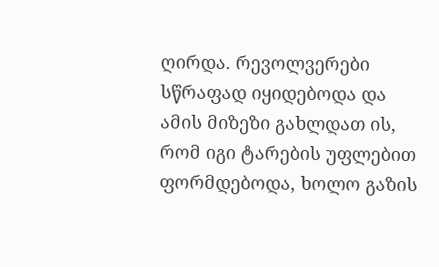ღირდა. რევოლვერები სწრაფად იყიდებოდა და ამის მიზეზი გახლდათ ის, რომ იგი ტარების უფლებით ფორმდებოდა, ხოლო გაზის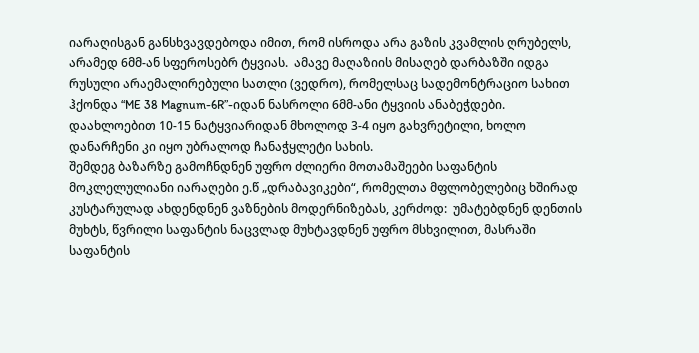იარაღისგან განსხვავდებოდა იმით, რომ ისროდა არა გაზის კვამლის ღრუბელს, არამედ 6მმ-ან სფეროსებრ ტყვიას.  ამავე მაღაზიის მისაღებ დარბაზში იდგა რუსული არაემალირებული სათლი (ვედრო), რომელსაც სადემონტრაციო სახით ჰქონდა “ME 38 Magnum-6R”-იდან ნასროლი 6მმ-ანი ტყვიის ანაბეჭდები. დაახლოებით 10-15 ნატყვიარიდან მხოლოდ 3-4 იყო გახვრეტილი, ხოლო დანარჩენი კი იყო უბრალოდ ჩანაჭყლეტი სახის.
შემდეგ ბაზარზე გამოჩნდნენ უფრო ძლიერი მოთამაშეები საფანტის მოკლელულიანი იარაღები ე.წ „დრაბავიკები“, რომელთა მფლობელებიც ხშირად კუსტარულად ახდენდნენ ვაზნების მოდერნიზებას, კერძოდ:  უმატებდნენ დენთის მუხტს, წვრილი საფანტის ნაცვლად მუხტავდნენ უფრო მსხვილით, მასრაში საფანტის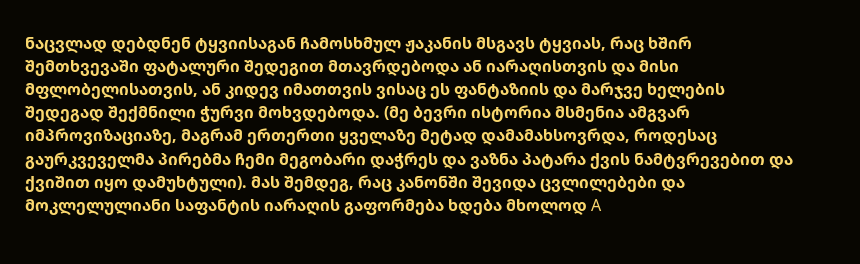ნაცვლად დებდნენ ტყვიისაგან ჩამოსხმულ ჟაკანის მსგავს ტყვიას, რაც ხშირ შემთხვევაში ფატალური შედეგით მთავრდებოდა ან იარაღისთვის და მისი მფლობელისათვის, ან კიდევ იმათთვის ვისაც ეს ფანტაზიის და მარჯვე ხელების შედეგად შექმნილი ჭურვი მოხვდებოდა. (მე ბევრი ისტორია მსმენია ამგვარ იმპროვიზაციაზე, მაგრამ ერთერთი ყველაზე მეტად დამამახსოვრდა, როდესაც გაურკვეველმა პირებმა ჩემი მეგობარი დაჭრეს და ვაზნა პატარა ქვის ნამტვრევებით და ქვიშით იყო დამუხტული). მას შემდეგ, რაც კანონში შევიდა ცვლილებები და მოკლელულიანი საფანტის იარაღის გაფორმება ხდება მხოლოდ А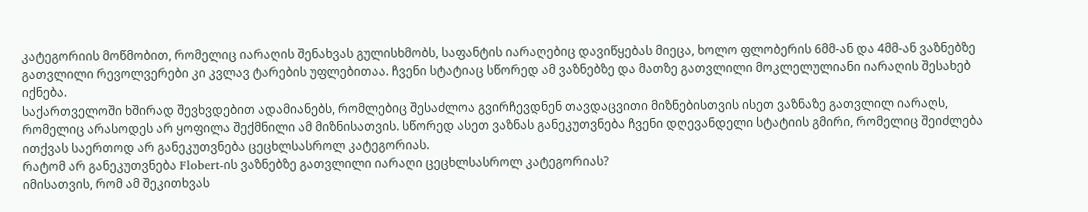კატეგორიის მოწმობით, რომელიც იარაღის შენახვას გულისხმობს, საფანტის იარაღებიც დავიწყებას მიეცა, ხოლო ფლობერის 6მმ-ან და 4მმ-ან ვაზნებზე გათვლილი რევოლვერები კი კვლავ ტარების უფლებითაა. ჩვენი სტატიაც სწორედ ამ ვაზნებზე და მათზე გათვლილი მოკლელულიანი იარაღის შესახებ იქნება.
საქართველოში ხშირად შევხვდებით ადამიანებს, რომლებიც შესაძლოა გვირჩევდნენ თავდაცვითი მიზნებისთვის ისეთ ვაზნაზე გათვლილ იარაღს, რომელიც არასოდეს არ ყოფილა შექმნილი ამ მიზნისათვის. სწორედ ასეთ ვაზნას განეკუთვნება ჩვენი დღევანდელი სტატიის გმირი, რომელიც შეიძლება ითქვას საერთოდ არ განეკუთვნება ცეცხლსასროლ კატეგორიას.
რატომ არ განეკუთვნება Flobert-ის ვაზნებზე გათვლილი იარაღი ცეცხლსასროლ კატეგორიას?
იმისათვის, რომ ამ შეკითხვას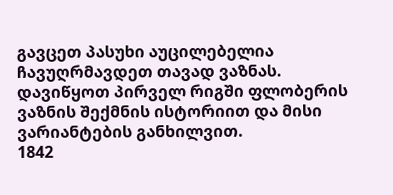გავცეთ პასუხი აუცილებელია ჩავუღრმავდეთ თავად ვაზნას. დავიწყოთ პირველ რიგში ფლობერის ვაზნის შექმნის ისტორიით და მისი ვარიანტების განხილვით.
1842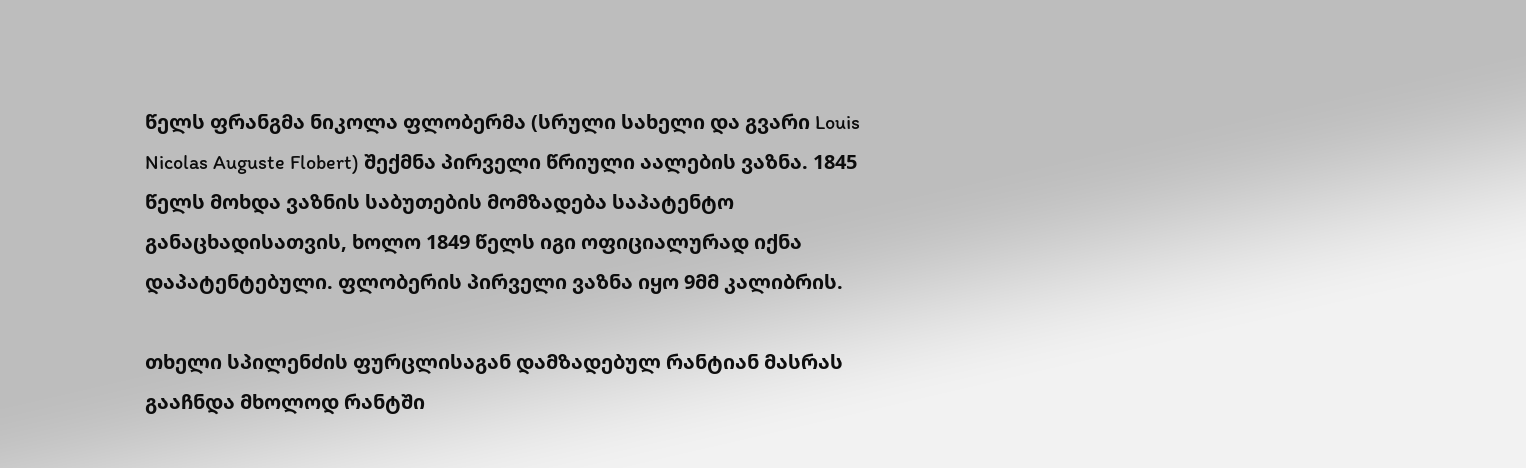წელს ფრანგმა ნიკოლა ფლობერმა (სრული სახელი და გვარი Louis Nicolas Auguste Flobert) შექმნა პირველი წრიული აალების ვაზნა. 1845 წელს მოხდა ვაზნის საბუთების მომზადება საპატენტო განაცხადისათვის, ხოლო 1849 წელს იგი ოფიციალურად იქნა დაპატენტებული. ფლობერის პირველი ვაზნა იყო 9მმ კალიბრის.

თხელი სპილენძის ფურცლისაგან დამზადებულ რანტიან მასრას გააჩნდა მხოლოდ რანტში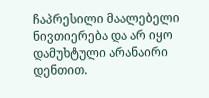ჩაპრესილი მაალებელი ნივთიერება და არ იყო დამუხტული არანაირი დენთით.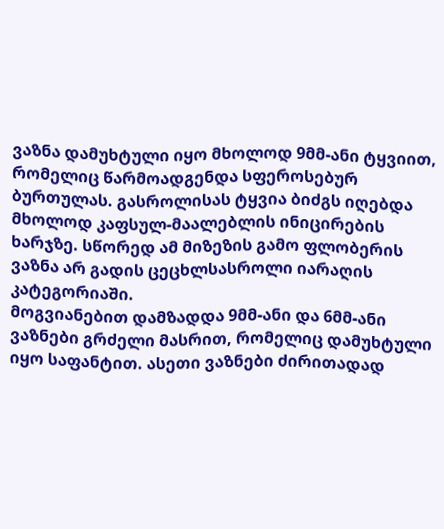ვაზნა დამუხტული იყო მხოლოდ 9მმ-ანი ტყვიით, რომელიც წარმოადგენდა სფეროსებურ ბურთულას. გასროლისას ტყვია ბიძგს იღებდა მხოლოდ კაფსულ-მაალებლის ინიცირების ხარჯზე. სწორედ ამ მიზეზის გამო ფლობერის ვაზნა არ გადის ცეცხლსასროლი იარაღის კატეგორიაში.
მოგვიანებით დამზადდა 9მმ-ანი და 6მმ-ანი ვაზნები გრძელი მასრით, რომელიც დამუხტული იყო საფანტით. ასეთი ვაზნები ძირითადად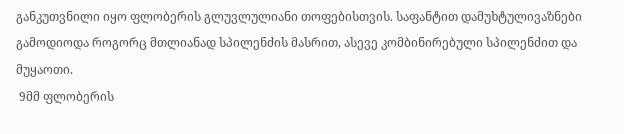განკუთვნილი იყო ფლობერის გლუვლულიანი თოფებისთვის. საფანტით დამუხტულივაზნები გამოდიოდა როგორც მთლიანად სპილენძის მასრით, ასევე კომბინირებული სპილენძით და მუყაოთი.
 9მმ ფლობერის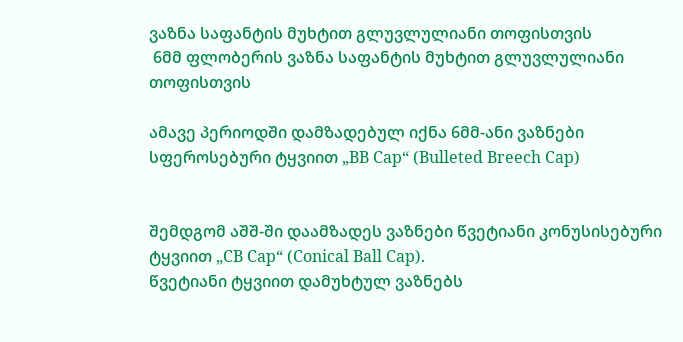ვაზნა საფანტის მუხტით გლუვლულიანი თოფისთვის
 6მმ ფლობერის ვაზნა საფანტის მუხტით გლუვლულიანი თოფისთვის

ამავე პერიოდში დამზადებულ იქნა 6მმ-ანი ვაზნები სფეროსებური ტყვიით „BB Cap“ (Bulleted Breech Cap)


შემდგომ აშშ-ში დაამზადეს ვაზნები წვეტიანი კონუსისებური ტყვიით „CB Cap“ (Conical Ball Cap).
წვეტიანი ტყვიით დამუხტულ ვაზნებს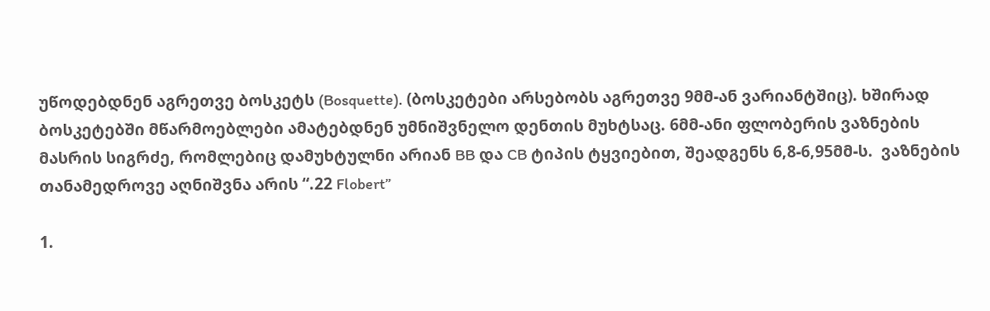უწოდებდნენ აგრეთვე ბოსკეტს (Bosquette). (ბოსკეტები არსებობს აგრეთვე 9მმ-ან ვარიანტშიც). ხშირად ბოსკეტებში მწარმოებლები ამატებდნენ უმნიშვნელო დენთის მუხტსაც. 6მმ-ანი ფლობერის ვაზნების მასრის სიგრძე, რომლებიც დამუხტულნი არიან BB და CB ტიპის ტყვიებით, შეადგენს 6,8-6,95მმ-ს.  ვაზნების თანამედროვე აღნიშვნა არის “.22 Flobert”

1.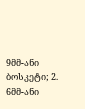9მმ-ანი ბოსკეტი; 2. 6მმ-ანი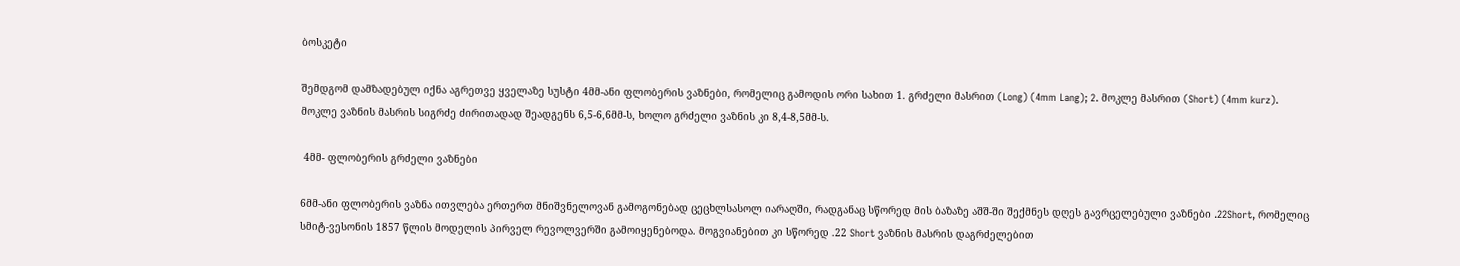ბოსკეტი

შემდგომ დამზადებულ იქნა აგრეთვე ყველაზე სუსტი 4მმ-ანი ფლობერის ვაზნები, რომელიც გამოდის ორი სახით 1. გრძელი მასრით (Long) (4mm Lang); 2. მოკლე მასრით (Short) (4mm kurz). მოკლე ვაზნის მასრის სიგრძე ძირითადად შეადგენს 6,5-6,6მმ-ს, ხოლო გრძელი ვაზნის კი 8,4-8,5მმ-ს.

 4მმ- ფლობერის გრძელი ვაზნები

6მმ-ანი ფლობერის ვაზნა ითვლება ერთერთ მნიშვნელოვან გამოგონებად ცეცხლსასოლ იარაღში, რადგანაც სწორედ მის ბაზაზე აშშ-ში შექმნეს დღეს გავრცელებული ვაზნები .22Short, რომელიც სმიტ-ვესონის 1857 წლის მოდელის პირველ რევოლვერში გამოიყენებოდა. მოგვიანებით კი სწორედ .22 Short ვაზნის მასრის დაგრძელებით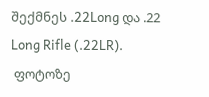შექმნეს .22Long და .22 Long Rifle (.22LR).
 ფოტოზე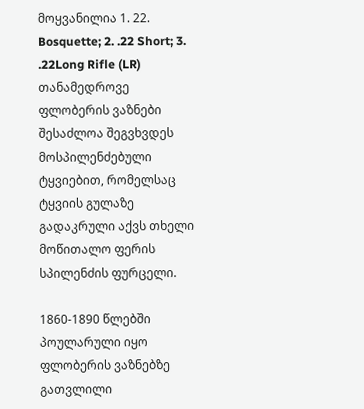მოყვანილია 1. 22. Bosquette; 2. .22 Short; 3. .22Long Rifle (LR)
თანამედროვე ფლობერის ვაზნები შესაძლოა შეგვხვდეს მოსპილენძებული ტყვიებით, რომელსაც ტყვიის გულაზე გადაკრული აქვს თხელი მოწითალო ფერის სპილენძის ფურცელი.

1860-1890 წლებში პოულარული იყო ფლობერის ვაზნებზე გათვლილი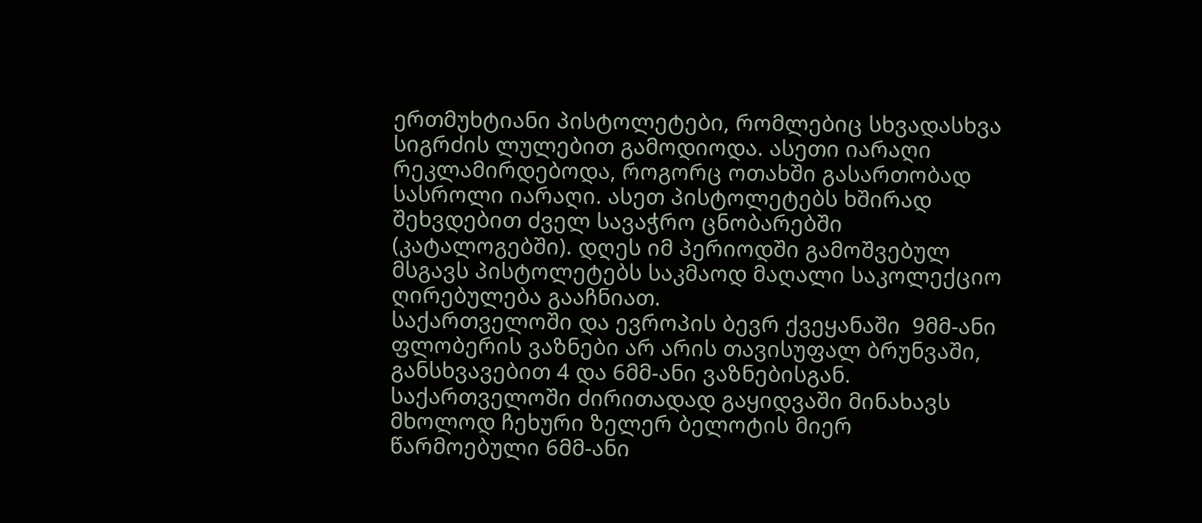ერთმუხტიანი პისტოლეტები, რომლებიც სხვადასხვა სიგრძის ლულებით გამოდიოდა. ასეთი იარაღი რეკლამირდებოდა, როგორც ოთახში გასართობად სასროლი იარაღი. ასეთ პისტოლეტებს ხშირად შეხვდებით ძველ სავაჭრო ცნობარებში (კატალოგებში). დღეს იმ პერიოდში გამოშვებულ მსგავს პისტოლეტებს საკმაოდ მაღალი საკოლექციო ღირებულება გააჩნიათ.
საქართველოში და ევროპის ბევრ ქვეყანაში  9მმ-ანი ფლობერის ვაზნები არ არის თავისუფალ ბრუნვაში, განსხვავებით 4 და 6მმ-ანი ვაზნებისგან. საქართველოში ძირითადად გაყიდვაში მინახავს მხოლოდ ჩეხური ზელერ ბელოტის მიერ წარმოებული 6მმ-ანი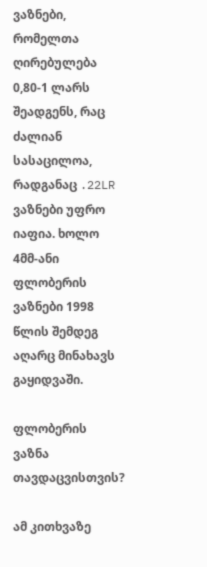ვაზნები, რომელთა ღირებულება 0,80-1 ლარს შეადგენს, რაც ძალიან სასაცილოა, რადგანაც .22LR ვაზნები უფრო იაფია. ხოლო 4მმ-ანი ფლობერის ვაზნები 1998 წლის შემდეგ აღარც მინახავს გაყიდვაში.

ფლობერის ვაზნა თავდაცვისთვის?

ამ კითხვაზე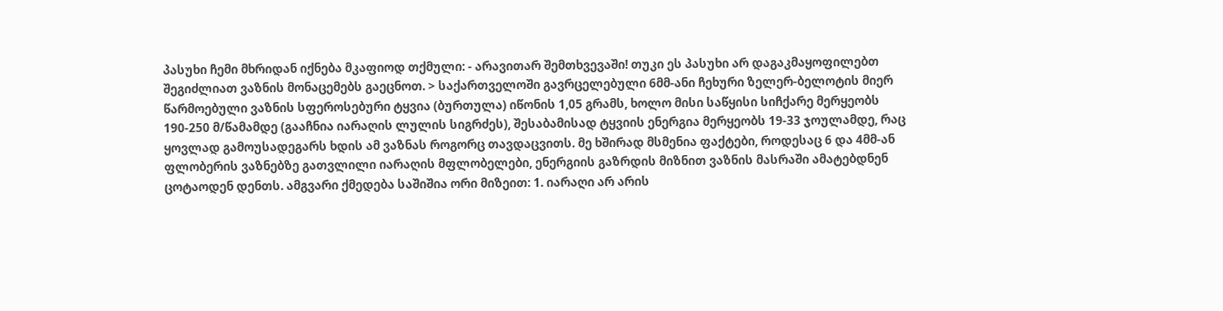პასუხი ჩემი მხრიდან იქნება მკაფიოდ თქმული: - არავითარ შემთხვევაში! თუკი ეს პასუხი არ დაგაკმაყოფილებთ შეგიძლიათ ვაზნის მონაცემებს გაეცნოთ. > საქართველოში გავრცელებული 6მმ-ანი ჩეხური ზელერ-ბელოტის მიერ წარმოებული ვაზნის სფეროსებური ტყვია (ბურთულა) იწონის 1,05 გრამს, ხოლო მისი საწყისი სიჩქარე მერყეობს 190-250 მ/წამამდე (გააჩნია იარაღის ლულის სიგრძეს), შესაბამისად ტყვიის ენერგია მერყეობს 19-33 ჯოულამდე, რაც ყოვლად გამოუსადეგარს ხდის ამ ვაზნას როგორც თავდაცვითს. მე ხშირად მსმენია ფაქტები, როდესაც 6 და 4მმ-ან ფლობერის ვაზნებზე გათვლილი იარაღის მფლობელები, ენერგიის გაზრდის მიზნით ვაზნის მასრაში ამატებდნენ ცოტაოდენ დენთს. ამგვარი ქმედება საშიშია ორი მიზეით: 1. იარაღი არ არის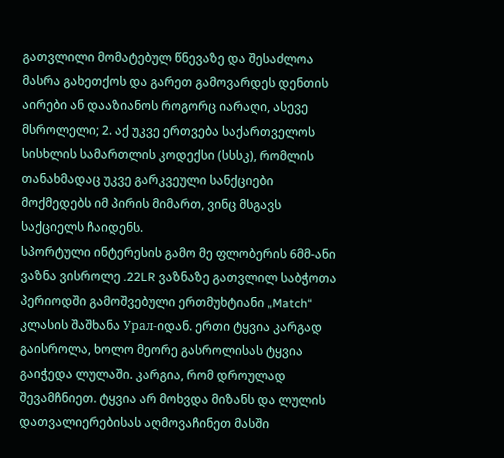გათვლილი მომატებულ წნევაზე და შესაძლოა მასრა გახეთქოს და გარეთ გამოვარდეს დენთის აირები ან დააზიანოს როგორც იარაღი, ასევე მსროლელი; 2. აქ უკვე ერთვება საქართველოს სისხლის სამართლის კოდექსი (სსსკ), რომლის თანახმადაც უკვე გარკვეული სანქციები მოქმედებს იმ პირის მიმართ, ვინც მსგავს საქციელს ჩაიდენს.
სპორტული ინტერესის გამო მე ფლობერის 6მმ-ანი ვაზნა ვისროლე .22LR ვაზნაზე გათვლილ საბჭოთა პერიოდში გამოშვებული ერთმუხტიანი „Match“ კლასის შაშხანა Урал-იდან. ერთი ტყვია კარგად გაისროლა, ხოლო მეორე გასროლისას ტყვია გაიჭედა ლულაში. კარგია, რომ დროულად შევამჩნიეთ. ტყვია არ მოხვდა მიზანს და ლულის დათვალიერებისას აღმოვაჩინეთ მასში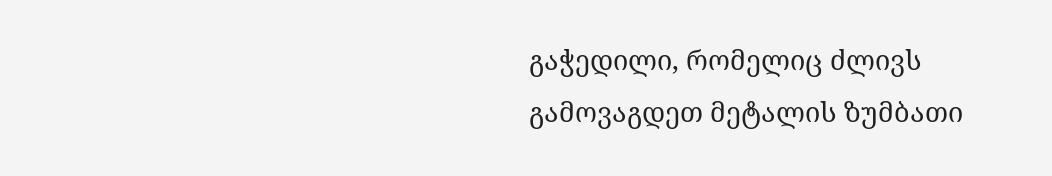გაჭედილი, რომელიც ძლივს გამოვაგდეთ მეტალის ზუმბათი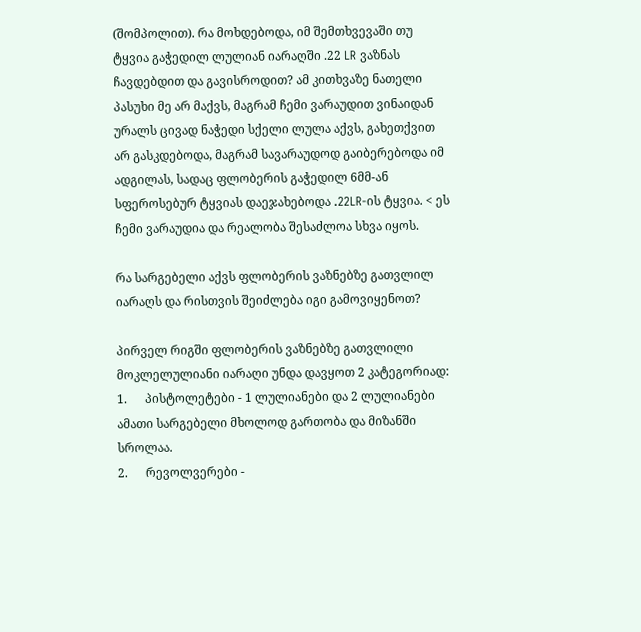(შომპოლით). რა მოხდებოდა, იმ შემთხვევაში თუ ტყვია გაჭედილ ლულიან იარაღში .22 LR ვაზნას ჩავდებდით და გავისროდით? ამ კითხვაზე ნათელი პასუხი მე არ მაქვს, მაგრამ ჩემი ვარაუდით ვინაიდან ურალს ცივად ნაჭედი სქელი ლულა აქვს, გახეთქვით არ გასკდებოდა, მაგრამ სავარაუდოდ გაიბერებოდა იმ ადგილას, სადაც ფლობერის გაჭედილ 6მმ-ან სფეროსებურ ტყვიას დაეჯახებოდა .22LR-ის ტყვია. < ეს ჩემი ვარაუდია და რეალობა შესაძლოა სხვა იყოს.

რა სარგებელი აქვს ფლობერის ვაზნებზე გათვლილ იარაღს და რისთვის შეიძლება იგი გამოვიყენოთ?

პირველ რიგში ფლობერის ვაზნებზე გათვლილი მოკლელულიანი იარაღი უნდა დავყოთ 2 კატეგორიად:
1.      პისტოლეტები - 1 ლულიანები და 2 ლულიანები ამათი სარგებელი მხოლოდ გართობა და მიზანში სროლაა.
2.      რევოლვერები -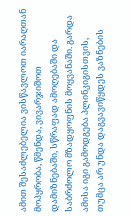ამით შესაძლებელია ვისწავლოთ იარაღთან მოპყრობა, წმენდა, ვივარჯიშოთ დამიზნებაში, სწრაფად ამოღებაში და საბრძოლო მზადყოფნის მოყვანაში. გარდა ამისა იგი გამოდგება პლინკიგისთვის, თუმცა არ უნდა დაგვავიწყდეს ვაზნების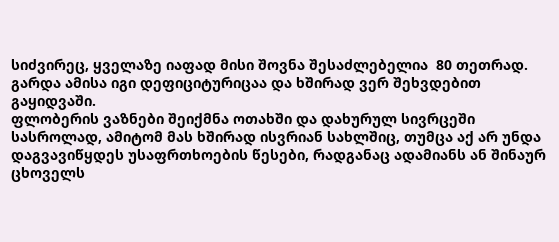სიძვირეც, ყველაზე იაფად მისი შოვნა შესაძლებელია  80 თეთრად. გარდა ამისა იგი დეფიციტურიცაა და ხშირად ვერ შეხვდებით გაყიდვაში.
ფლობერის ვაზნები შეიქმნა ოთახში და დახურულ სივრცეში სასროლად, ამიტომ მას ხშირად ისვრიან სახლშიც, თუმცა აქ არ უნდა დაგვავიწყდეს უსაფრთხოების წესები, რადგანაც ადამიანს ან შინაურ ცხოველს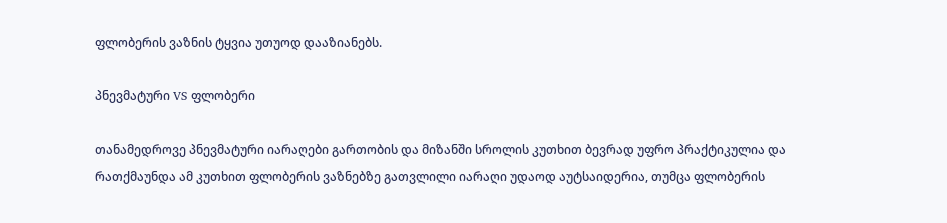ფლობერის ვაზნის ტყვია უთუოდ დააზიანებს.

პნევმატური VS ფლობერი

თანამედროვე პნევმატური იარაღები გართობის და მიზანში სროლის კუთხით ბევრად უფრო პრაქტიკულია და რათქმაუნდა ამ კუთხით ფლობერის ვაზნებზე გათვლილი იარაღი უდაოდ აუტსაიდერია, თუმცა ფლობერის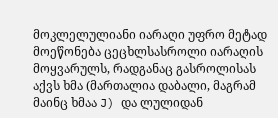მოკლელულიანი იარაღი უფრო მეტად მოეწონება ცეცხლსასროლი იარაღის მოყვარულს, რადგანაც გასროლისას აქვს ხმა (მართალია დაბალი, მაგრამ მაინც ხმაა J) და ლულიდან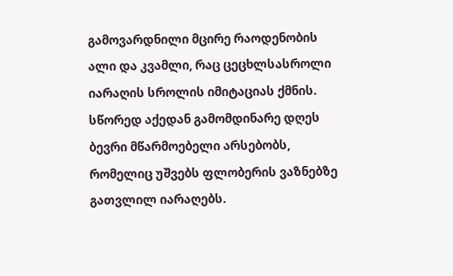გამოვარდნილი მცირე რაოდენობის ალი და კვამლი, რაც ცეცხლსასროლი იარაღის სროლის იმიტაციას ქმნის. სწორედ აქედან გამომდინარე დღეს ბევრი მწარმოებელი არსებობს, რომელიც უშვებს ფლობერის ვაზნებზე გათვლილ იარაღებს.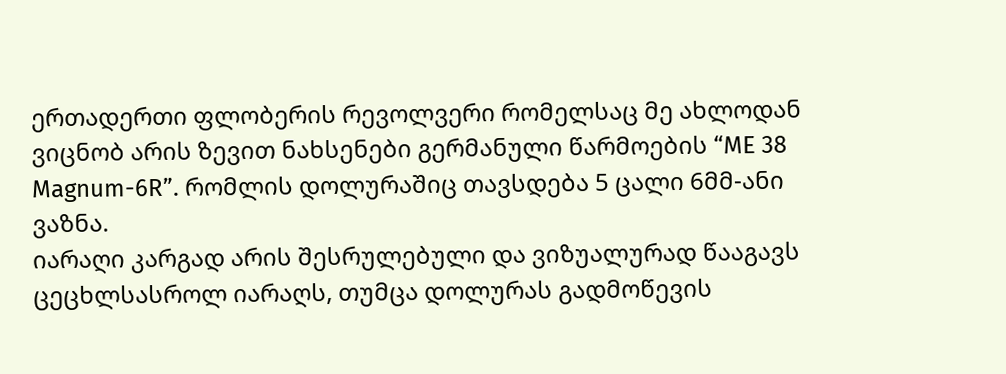ერთადერთი ფლობერის რევოლვერი რომელსაც მე ახლოდან ვიცნობ არის ზევით ნახსენები გერმანული წარმოების “ME 38 Magnum-6R”. რომლის დოლურაშიც თავსდება 5 ცალი 6მმ-ანი ვაზნა.
იარაღი კარგად არის შესრულებული და ვიზუალურად წააგავს ცეცხლსასროლ იარაღს, თუმცა დოლურას გადმოწევის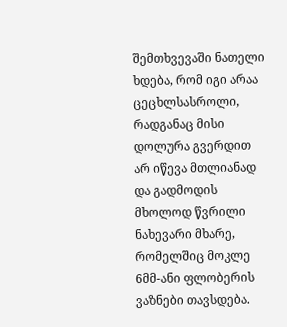შემთხვევაში ნათელი ხდება, რომ იგი არაა ცეცხლსასროლი, რადგანაც მისი დოლურა გვერდით არ იწევა მთლიანად და გადმოდის მხოლოდ წვრილი ნახევარი მხარე, რომელშიც მოკლე 6მმ-ანი ფლობერის ვაზნები თავსდება.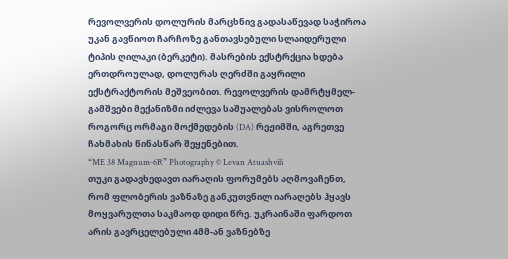რევოლვერის დოლურის მარცხნივ გადასაწევად საჭიროა უკან გავწიოთ ჩარჩოზე განთავსებული სლაიდერული ტიპის ღილაკი (ბერკეტი). მასრების ექსტრქცია ხდება ერთდროულად, დოლურას ღერძში გაყრილი ექსტრაქტორის მეშვეობით. რევოლვერის დამრტყმელ-გამშვები მექანიზმი იძლევა საშუალებას ვისროლოთ როგორც ორმაგი მოქმედების (DA) რეჟიმში, აგრეთვე ჩახმახის წინასწარ შეყენებით.
“ME 38 Magnum-6R” Photography © Levan Atuashvili
თუკი გადავხედავთ იარაღის ფორუმებს აღმოვაჩენთ, რომ ფლობერის ვაზნაზე განკუთვნილ იარაღებს ჰყავს მოყვარულთა საკმაოდ დიდი წრე. უკრაინაში ფარდოთ არის გავრცელებული 4მმ-ან ვაზნებზე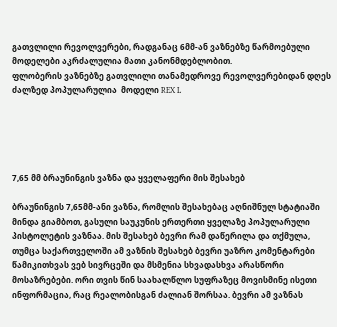გათვლილი რევოლვერები, რადგანაც 6მმ-ან ვაზნებზე წარმოებული მოდელები აკრძალულია მათი კანონმდებლობით.
ფლობერის ვაზნებზე გათვლილი თანამედროვე რევოლვერებიდან დღეს ძალზედ პოპულარულია  მოდელი REX L





7,65 მმ ბრაუნინგის ვაზნა და ყველაფერი მის შესახებ

ბრაუნინგის 7,65მმ-ანი ვაზნა, რომლის შესახებაც აღნიშნულ სტატიაში მინდა გიამბოთ, გასული საუკუნის ერთერთი ყველაზე პოპულარული პისტოლეტის ვაზნაა. მის შესახებ ბევრი რამ დაწერილა და თქმულა, თუმცა საქართველოში ამ ვაზნის შესახებ ბევრი უაზრო კომენტარები წამიკითხვას ვებ სივრცეში და მსმენია სხვადასხვა არასწორი მოსაზრებები. ორი თვის წინ საახალწლო სუფრაზეც მოვისმინე ისეთი ინფორმაცია, რაც რეალობისგან ძალიან შორსაა. ბევრი ამ ვაზნას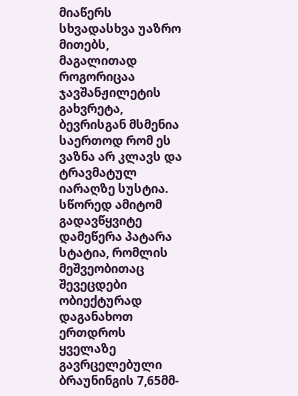მიაწერს სხვადასხვა უაზრო მითებს, მაგალითად როგორიცაა ჯავშანჟილეტის გახვრეტა, ბევრისგან მსმენია საერთოდ რომ ეს ვაზნა არ კლავს და ტრავმატულ იარაღზე სუსტია. სწორედ ამიტომ გადავწყვიტე დამეწერა პატარა სტატია, რომლის მეშვეობითაც შევეცდები ობიექტურად დაგანახოთ ერთდროს ყველაზე გავრცელებული ბრაუნინგის 7,65მმ-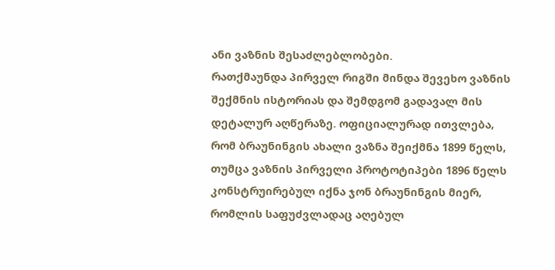ანი ვაზნის შესაძლებლობები.
რათქმაუნდა პირველ რიგში მინდა შევეხო ვაზნის შექმნის ისტორიას და შემდგომ გადავალ მის დეტალურ აღწერაზე. ოფიციალურად ითვლება, რომ ბრაუნინგის ახალი ვაზნა შეიქმნა 1899 წელს, თუმცა ვაზნის პირველი პროტოტიპები 1896 წელს კონსტრუირებულ იქნა ჯონ ბრაუნინგის მიერ,  რომლის საფუძვლადაც აღებულ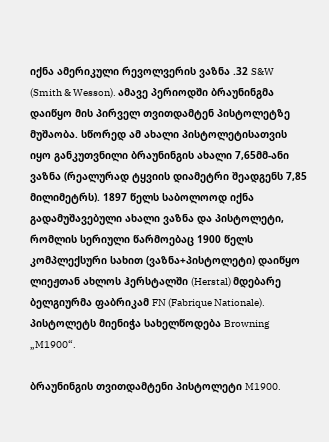იქნა ამერიკული რევოლვერის ვაზნა .32 S&W (Smith & Wesson). ამავე პერიოდში ბრაუნინგმა დაიწყო მის პირველ თვითდამტენ პისტოლეტზე მუშაობა. სწორედ ამ ახალი პისტოლეტისათვის იყო განკუთვნილი ბრაუნინგის ახალი 7,65მმ-ანი ვაზნა (რეალურად ტყვიის დიამეტრი შეადგენს 7,85 მილიმეტრს). 1897 წელს საბოლოოდ იქნა გადამუშავებული ახალი ვაზნა და პისტოლეტი, რომლის სერიული წარმოებაც 1900 წელს კომპლექსური სახით (ვაზნა+პისტოლეტი) დაიწყო ლიეჟთან ახლოს ჰერსტალში (Herstal) მდებარე ბელგიურმა ფაბრიკამ FN (Fabrique Nationale). პისტოლეტს მიენიჭა სახელწოდება Browning „M1900“.

ბრაუნინგის თვითდამტენი პისტოლეტი M1900.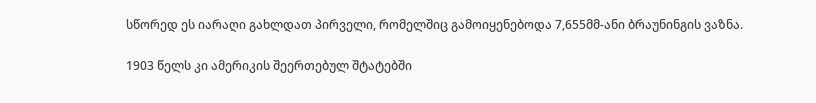სწორედ ეს იარაღი გახლდათ პირველი, რომელშიც გამოიყენებოდა 7,655მმ-ანი ბრაუნინგის ვაზნა.

1903 წელს კი ამერიკის შეერთებულ შტატებში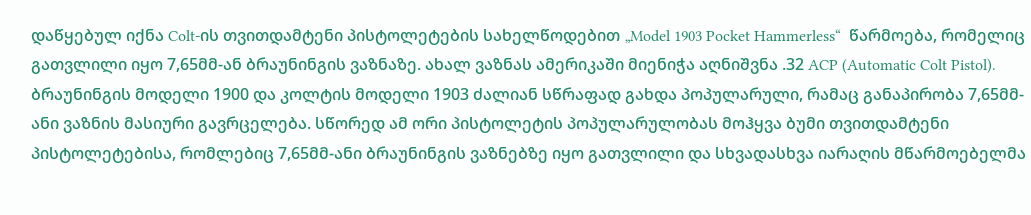დაწყებულ იქნა Colt-ის თვითდამტენი პისტოლეტების სახელწოდებით „Model 1903 Pocket Hammerless“  წარმოება, რომელიც გათვლილი იყო 7,65მმ-ან ბრაუნინგის ვაზნაზე. ახალ ვაზნას ამერიკაში მიენიჭა აღნიშვნა .32 ACP (Automatic Colt Pistol).
ბრაუნინგის მოდელი 1900 და კოლტის მოდელი 1903 ძალიან სწრაფად გახდა პოპულარული, რამაც განაპირობა 7,65მმ-ანი ვაზნის მასიური გავრცელება. სწორედ ამ ორი პისტოლეტის პოპულარულობას მოჰყვა ბუმი თვითდამტენი პისტოლეტებისა, რომლებიც 7,65მმ-ანი ბრაუნინგის ვაზნებზე იყო გათვლილი და სხვადასხვა იარაღის მწარმოებელმა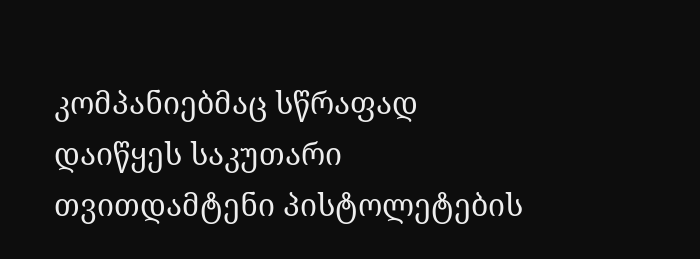კომპანიებმაც სწრაფად დაიწყეს საკუთარი თვითდამტენი პისტოლეტების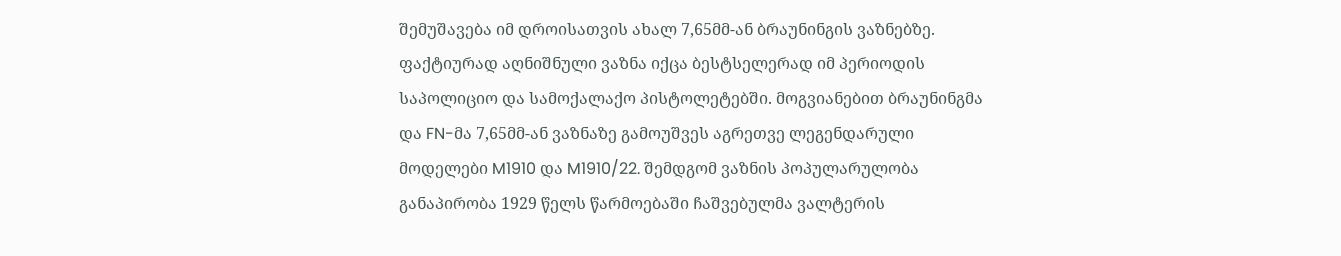შემუშავება იმ დროისათვის ახალ 7,65მმ-ან ბრაუნინგის ვაზნებზე. ფაქტიურად აღნიშნული ვაზნა იქცა ბესტსელერად იმ პერიოდის საპოლიციო და სამოქალაქო პისტოლეტებში. მოგვიანებით ბრაუნინგმა და FN-მა 7,65მმ-ან ვაზნაზე გამოუშვეს აგრეთვე ლეგენდარული მოდელები M1910 და M1910/22. შემდგომ ვაზნის პოპულარულობა განაპირობა 1929 წელს წარმოებაში ჩაშვებულმა ვალტერის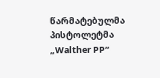წარმატებულმა პისტოლეტმა „Walther PP“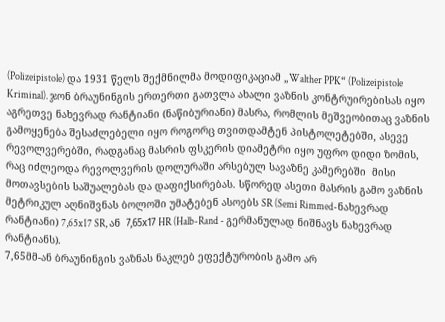(Polizeipistole) და 1931 წელს შექმნილმა მოდიფიკაციამ „Walther PPK“ (Polizeipistole Kriminal). ჯონ ბრაუნინგის ერთერთი გათვლა ახალი ვაზნის კონტრუირებისას იყო აგრეთვე ნახევრად რანტიანი (ნაწიბურიანი) მასრა, რომლის მეშვეობითაც ვაზნის გამოყენება შესაძლებელი იყო როგორც თვითდამტენ პისტოლეტებში, ასევე რევოლვერებში, რადგანაც მასრის ფსკერის დიამეტრი იყო უფრო დიდი ზომის, რაც იძლეოდა რევოლვერის დოლურაში არსებულ სავაზნე კამერებში  მისი მოთავსების საშუალებას და დაფიქსირებას. სწორედ ასეთი მასრის გამო ვაზნის მეტრიკულ აღნიშვნას ბოლოში უმატებენ ასოებს SR (Semi Rimmed-ნახევრად რანტიანი) 7,65x17 SR, ან  7,65х17 HR (Halb-Rand - გერმანულად ნიშნავს ნახევრად რანტიანს).
7,65მმ-ან ბრაუნინგის ვაზნას ნაკლებ ეფექტურობის გამო არ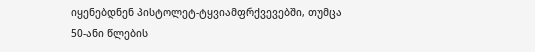იყენებდნენ პისტოლეტ-ტყვიამფრქვევებში, თუმცა 50-ანი წლების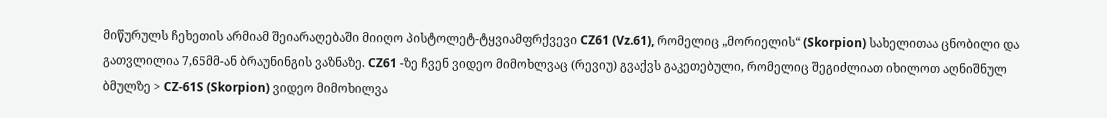მიწურულს ჩეხეთის არმიამ შეიარაღებაში მიიღო პისტოლეტ-ტყვიამფრქვევი CZ61 (Vz.61), რომელიც „მორიელის“ (Skorpion) სახელითაა ცნობილი და გათვლილია 7,65მმ-ან ბრაუნინგის ვაზნაზე. CZ61 -ზე ჩვენ ვიდეო მიმოხლვაც (რევიუ) გვაქვს გაკეთებული, რომელიც შეგიძლიათ იხილოთ აღნიშნულ ბმულზე > CZ-61S (Skorpion) ვიდეო მიმოხილვა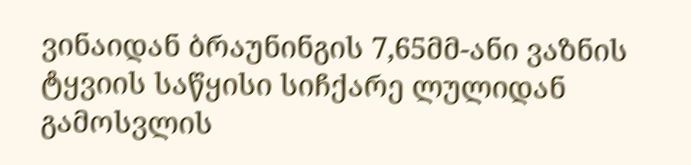ვინაიდან ბრაუნინგის 7,65მმ-ანი ვაზნის ტყვიის საწყისი სიჩქარე ლულიდან გამოსვლის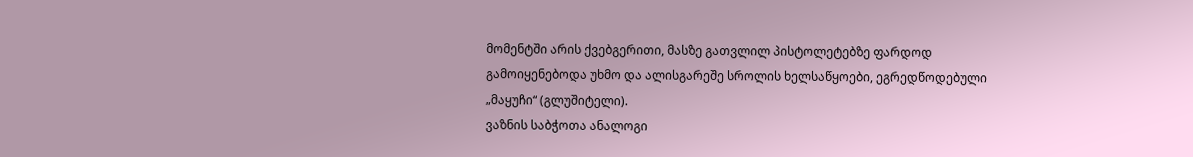მომენტში არის ქვებგერითი, მასზე გათვლილ პისტოლეტებზე ფარდოდ გამოიყენებოდა უხმო და ალისგარეშე სროლის ხელსაწყოები, ეგრედწოდებული „მაყუჩი“ (გლუშიტელი).
ვაზნის საბჭოთა ანალოგი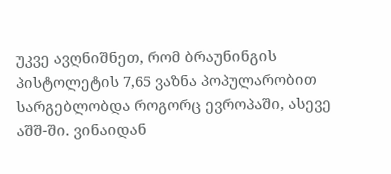უკვე ავღნიშნეთ, რომ ბრაუნინგის პისტოლეტის 7,65 ვაზნა პოპულარობით სარგებლობდა როგორც ევროპაში, ასევე აშშ-ში. ვინაიდან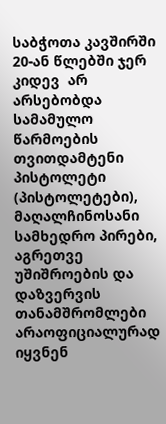საბჭოთა კავშირში 20-ან წლებში ჯერ კიდევ  არ არსებობდა სამამულო წარმოების თვითდამტენი პისტოლეტი (პისტოლეტები), მაღალჩინოსანი სამხედრო პირები, აგრეთვე უშიშროების და დაზვერვის თანამშრომლები არაოფიციალურად იყვნენ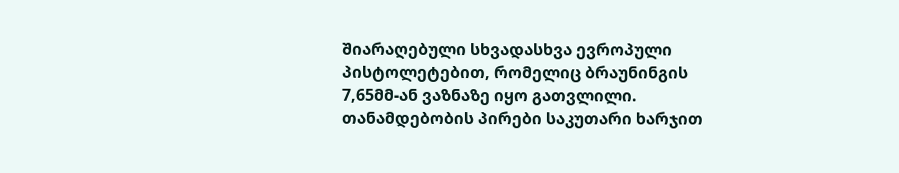შიარაღებული სხვადასხვა ევროპული პისტოლეტებით, რომელიც ბრაუნინგის 7,65მმ-ან ვაზნაზე იყო გათვლილი. თანამდებობის პირები საკუთარი ხარჯით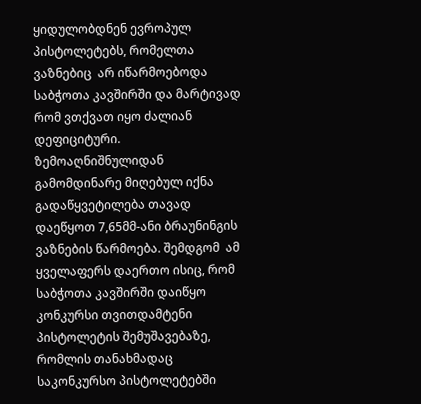ყიდულობდნენ ევროპულ პისტოლეტებს, რომელთა ვაზნებიც  არ იწარმოებოდა საბჭოთა კავშირში და მარტივად რომ ვთქვათ იყო ძალიან დეფიციტური. ზემოაღნიშნულიდან გამომდინარე მიღებულ იქნა გადაწყვეტილება თავად დაეწყოთ 7,65მმ-ანი ბრაუნინგის ვაზნების წარმოება. შემდგომ  ამ ყველაფერს დაერთო ისიც, რომ საბჭოთა კავშირში დაიწყო კონკურსი თვითდამტენი პისტოლეტის შემუშავებაზე, რომლის თანახმადაც საკონკურსო პისტოლეტებში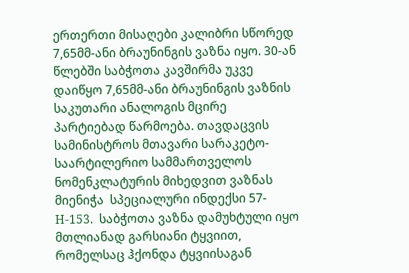ერთერთი მისაღები კალიბრი სწორედ 7,65მმ-ანი ბრაუნინგის ვაზნა იყო. 30-ან წლებში საბჭოთა კავშირმა უკვე დაიწყო 7,65მმ-ანი ბრაუნინგის ვაზნის საკუთარი ანალოგის მცირე პარტიებად წარმოება. თავდაცვის სამინისტროს მთავარი სარაკეტო-საარტილერიო სამმართველოს ნომენკლატურის მიხედვით ვაზნას მიენიჭა  სპეციალური ინდექსი 57-Н-153.  საბჭოთა ვაზნა დამუხტული იყო მთლიანად გარსიანი ტყვიით, რომელსაც ჰქონდა ტყვიისაგან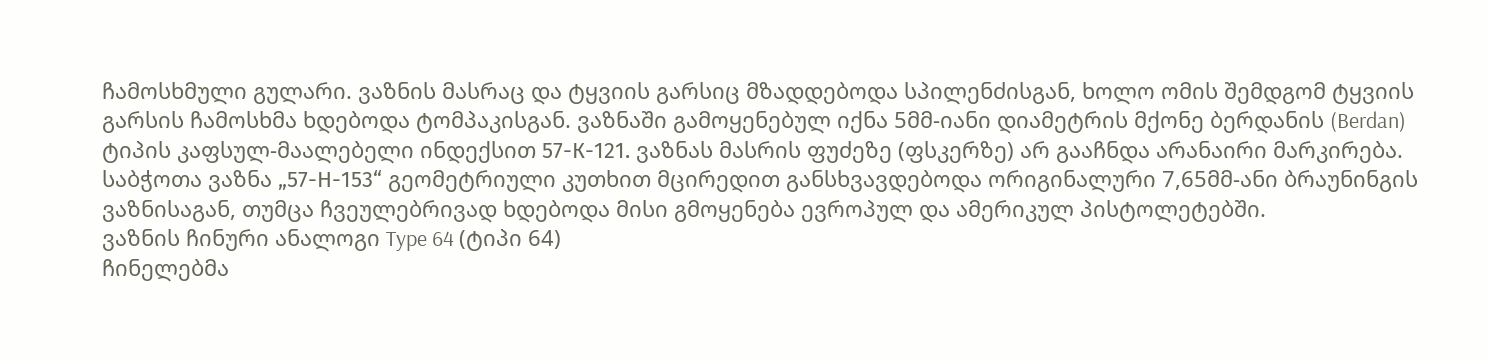ჩამოსხმული გულარი. ვაზნის მასრაც და ტყვიის გარსიც მზადდებოდა სპილენძისგან, ხოლო ომის შემდგომ ტყვიის გარსის ჩამოსხმა ხდებოდა ტომპაკისგან. ვაზნაში გამოყენებულ იქნა 5მმ-იანი დიამეტრის მქონე ბერდანის (Berdan) ტიპის კაფსულ-მაალებელი ინდექსით 57-К-121. ვაზნას მასრის ფუძეზე (ფსკერზე) არ გააჩნდა არანაირი მარკირება. საბჭოთა ვაზნა „57-Н-153“ გეომეტრიული კუთხით მცირედით განსხვავდებოდა ორიგინალური 7,65მმ-ანი ბრაუნინგის ვაზნისაგან, თუმცა ჩვეულებრივად ხდებოდა მისი გმოყენება ევროპულ და ამერიკულ პისტოლეტებში.
ვაზნის ჩინური ანალოგი Type 64 (ტიპი 64)
ჩინელებმა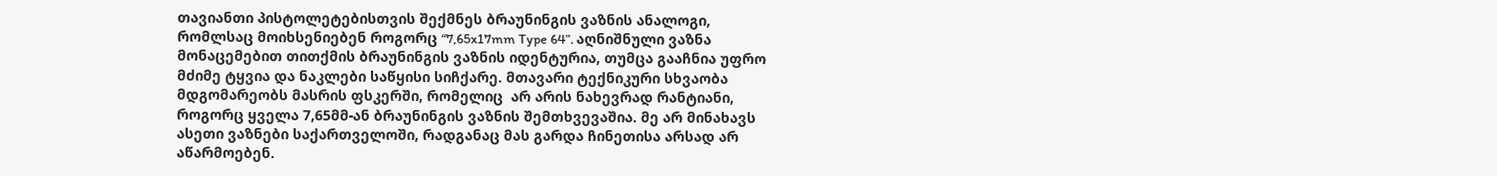თავიანთი პისტოლეტებისთვის შექმნეს ბრაუნინგის ვაზნის ანალოგი, რომლსაც მოიხსენიებენ როგორც “7,65x17mm Type 64”. აღნიშნული ვაზნა მონაცემებით თითქმის ბრაუნინგის ვაზნის იდენტურია, თუმცა გააჩნია უფრო მძიმე ტყვია და ნაკლები საწყისი სიჩქარე. მთავარი ტექნიკური სხვაობა მდგომარეობს მასრის ფსკერში, რომელიც  არ არის ნახევრად რანტიანი, როგორც ყველა 7,65მმ-ან ბრაუნინგის ვაზნის შემთხვევაშია. მე არ მინახავს ასეთი ვაზნები საქართველოში, რადგანაც მას გარდა ჩინეთისა არსად არ აწარმოებენ.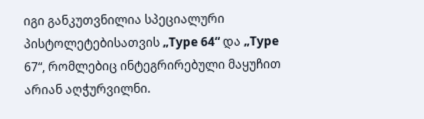იგი განკუთვნილია სპეციალური პისტოლეტებისათვის „Type 64“ და „Type 67“, რომლებიც ინტეგრირებული მაყუჩით არიან აღჭურვილნი.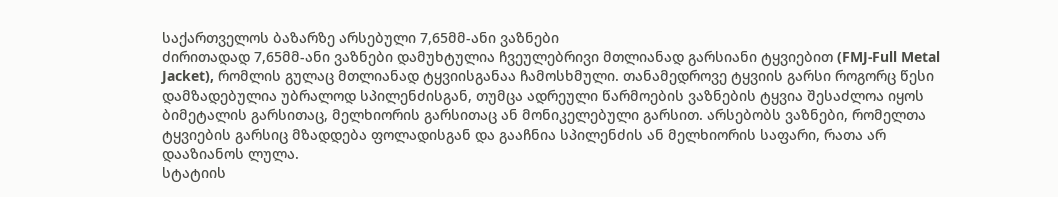საქართველოს ბაზარზე არსებული 7,65მმ-ანი ვაზნები
ძირითადად 7,65მმ-ანი ვაზნები დამუხტულია ჩვეულებრივი მთლიანად გარსიანი ტყვიებით (FMJ-Full Metal Jacket), რომლის გულაც მთლიანად ტყვიისგანაა ჩამოსხმული. თანამედროვე ტყვიის გარსი როგორც წესი დამზადებულია უბრალოდ სპილენძისგან, თუმცა ადრეული წარმოების ვაზნების ტყვია შესაძლოა იყოს ბიმეტალის გარსითაც, მელხიორის გარსითაც ან მონიკელებული გარსით. არსებობს ვაზნები, რომელთა ტყვიების გარსიც მზადდება ფოლადისგან და გააჩნია სპილენძის ან მელხიორის საფარი, რათა არ დააზიანოს ლულა.
სტატიის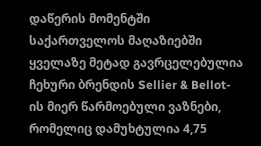დაწერის მომენტში საქართველოს მაღაზიებში ყველაზე მეტად გავრცელებულია ჩეხური ბრენდის Sellier & Bellot-ის მიერ წარმოებული ვაზნები, რომელიც დამუხტულია 4,75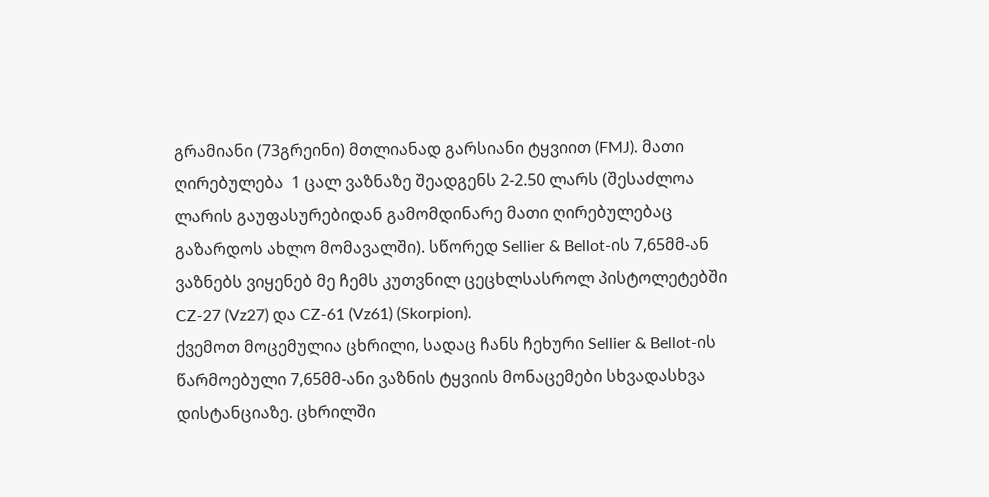გრამიანი (73გრეინი) მთლიანად გარსიანი ტყვიით (FMJ). მათი ღირებულება  1 ცალ ვაზნაზე შეადგენს 2-2.50 ლარს (შესაძლოა ლარის გაუფასურებიდან გამომდინარე მათი ღირებულებაც გაზარდოს ახლო მომავალში). სწორედ Sellier & Bellot-ის 7,65მმ-ან ვაზნებს ვიყენებ მე ჩემს კუთვნილ ცეცხლსასროლ პისტოლეტებში CZ-27 (Vz27) და CZ-61 (Vz61) (Skorpion).
ქვემოთ მოცემულია ცხრილი, სადაც ჩანს ჩეხური Sellier & Bellot-ის წარმოებული 7,65მმ-ანი ვაზნის ტყვიის მონაცემები სხვადასხვა დისტანციაზე. ცხრილში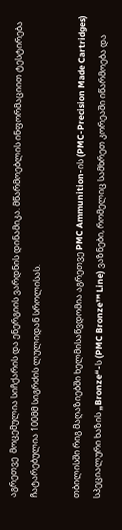აგრეთვე  მოცემულია სიჩქარის და ენერგიის ვარდნის დინამიკა. მწარმოებლის ინფორმაციით ტესტირება ჩატარებულია 100მმ სიგრძის ლულიდან სროლისას.

თბილისში რიგ მაღაზიებში ხელმისაწვდომია აგრეთვე PMC Ammunition-ის (PMC-Precision Made Cartridges) სპეციალური ხაზის „Bronze“-ს (PMC Bronze™ Line) ვაზნები, რომელიც სამხრეთ კორეაში იწარმოება და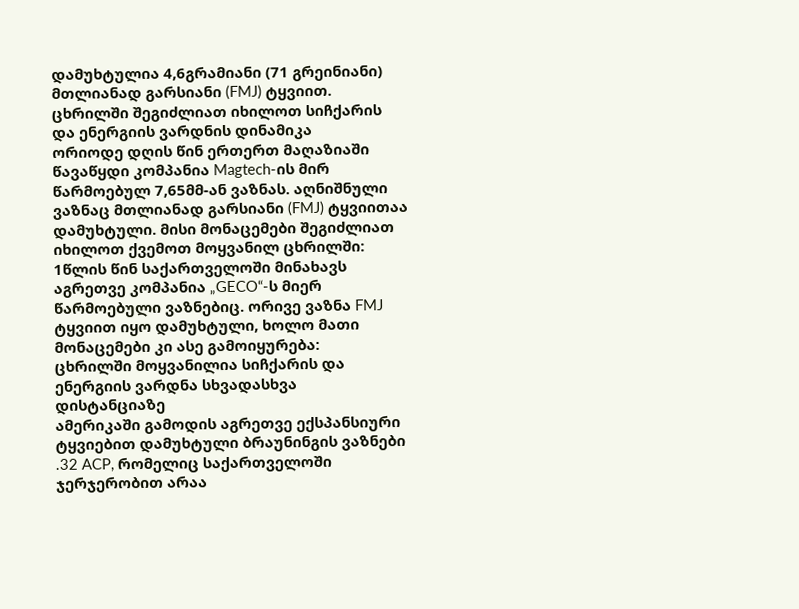დამუხტულია 4,6გრამიანი (71 გრეინიანი) მთლიანად გარსიანი (FMJ) ტყვიით.
ცხრილში შეგიძლიათ იხილოთ სიჩქარის და ენერგიის ვარდნის დინამიკა
ორიოდე დღის წინ ერთერთ მაღაზიაში წავაწყდი კომპანია Magtech-ის მირ წარმოებულ 7,65მმ-ან ვაზნას. აღნიშნული ვაზნაც მთლიანად გარსიანი (FMJ) ტყვიითაა დამუხტული. მისი მონაცემები შეგიძლიათ იხილოთ ქვემოთ მოყვანილ ცხრილში:
1წლის წინ საქართველოში მინახავს აგრეთვე კომპანია „GECO“-ს მიერ წარმოებული ვაზნებიც. ორივე ვაზნა FMJ ტყვიით იყო დამუხტული, ხოლო მათი მონაცემები კი ასე გამოიყურება:
ცხრილში მოყვანილია სიჩქარის და ენერგიის ვარდნა სხვადასხვა დისტანციაზე
ამერიკაში გამოდის აგრეთვე ექსპანსიური ტყვიებით დამუხტული ბრაუნინგის ვაზნები .32 ACP, რომელიც საქართველოში ჯერჯერობით არაა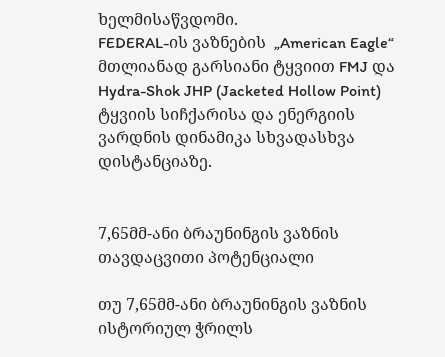ხელმისაწვდომი.
FEDERAL-ის ვაზნების  „American Eagle“ მთლიანად გარსიანი ტყვიით FMJ და Hydra-Shok JHP (Jacketed Hollow Point) ტყვიის სიჩქარისა და ენერგიის ვარდნის დინამიკა სხვადასხვა დისტანციაზე.


7,65მმ-ანი ბრაუნინგის ვაზნის თავდაცვითი პოტენციალი

თუ 7,65მმ-ანი ბრაუნინგის ვაზნის ისტორიულ ჭრილს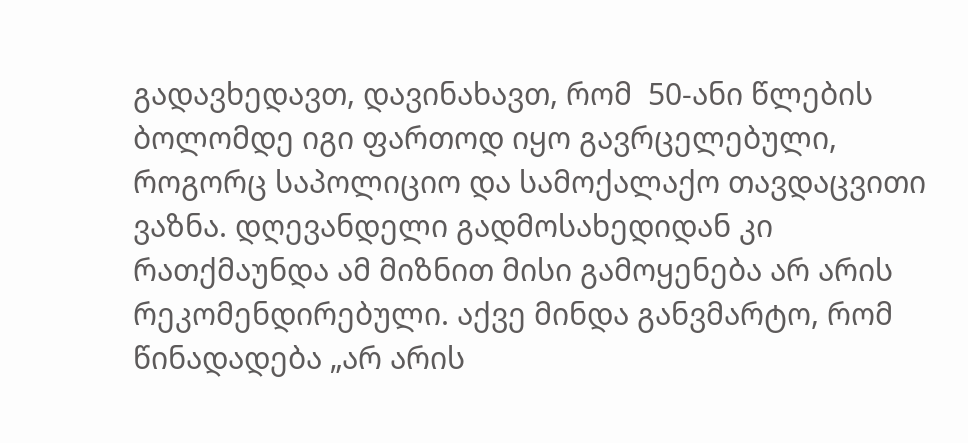გადავხედავთ, დავინახავთ, რომ  50-ანი წლების ბოლომდე იგი ფართოდ იყო გავრცელებული, როგორც საპოლიციო და სამოქალაქო თავდაცვითი ვაზნა. დღევანდელი გადმოსახედიდან კი რათქმაუნდა ამ მიზნით მისი გამოყენება არ არის რეკომენდირებული. აქვე მინდა განვმარტო, რომ წინადადება „არ არის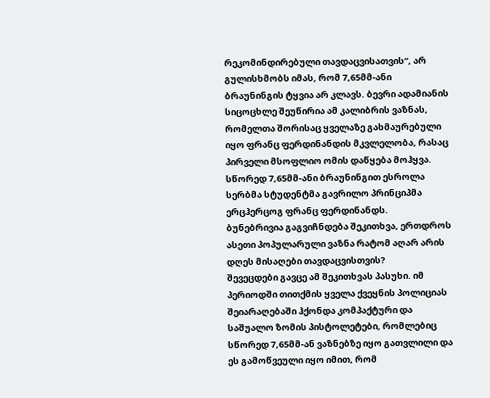რეკომინდირებული თავდაცვისათვის“, არ გულისხმობს იმას, რომ 7,65მმ-ანი ბრაუნინგის ტყვია არ კლავს. ბევრი ადამიანის სიცოცხლე შეუწირია ამ კალიბრის ვაზნას, რომელთა შორისაც ყველაზე გახმაურებული იყო ფრანც ფერდინანდის მკვლელობა, რასაც პირველი მსოფლიო ომის დაწყება მოჰყვა. სწორედ 7,65მმ-ანი ბრაუნინგით ესროლა სერბმა სტუდენტმა გავრილო პრინციპმა ერცჰერცოგ ფრანც ფერდინანდს.
ბუნებრივია გაგვიჩნდება შეკითხვა, ერთდროს ასეთი პოპულარული ვაზნა რატომ აღარ არის დღეს მისაღები თავდაცვისთვის?
შევეცდები გავცე ამ შეკითხვას პასუხი. იმ პერიოდში თითქმის ყველა ქვეყნის პოლიციას შეიარაღებაში ჰქონდა კომპაქტური და საშუალო ზომის პისტოლეტები, რომლებიც სწორედ 7,65მმ-ან ვაზნებზე იყო გათვლილი და ეს გამოწვეული იყო იმით, რომ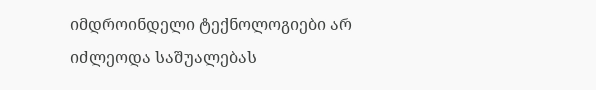იმდროინდელი ტექნოლოგიები არ იძლეოდა საშუალებას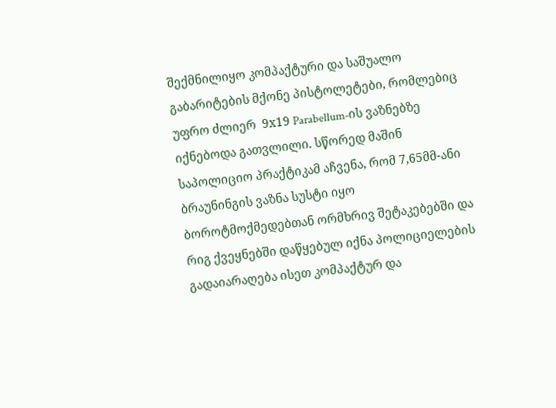შექმნილიყო კომპაქტური და საშუალო გაბარიტების მქონე პისტოლეტები, რომლებიც უფრო ძლიერ  9х19 Parabellum-ის ვაზნებზე იქნებოდა გათვლილი. სწორედ მაშინ საპოლიციო პრაქტიკამ აჩვენა, რომ 7,65მმ-ანი ბრაუნინგის ვაზნა სუსტი იყო ბოროტმოქმედებთან ორმხრივ შეტაკებებში და რიგ ქვეყნებში დაწყებულ იქნა პოლიციელების გადაიარაღება ისეთ კომპაქტურ და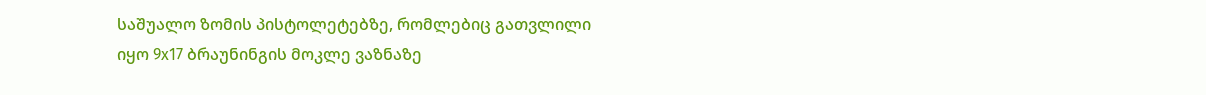საშუალო ზომის პისტოლეტებზე, რომლებიც გათვლილი იყო 9х17 ბრაუნინგის მოკლე ვაზნაზე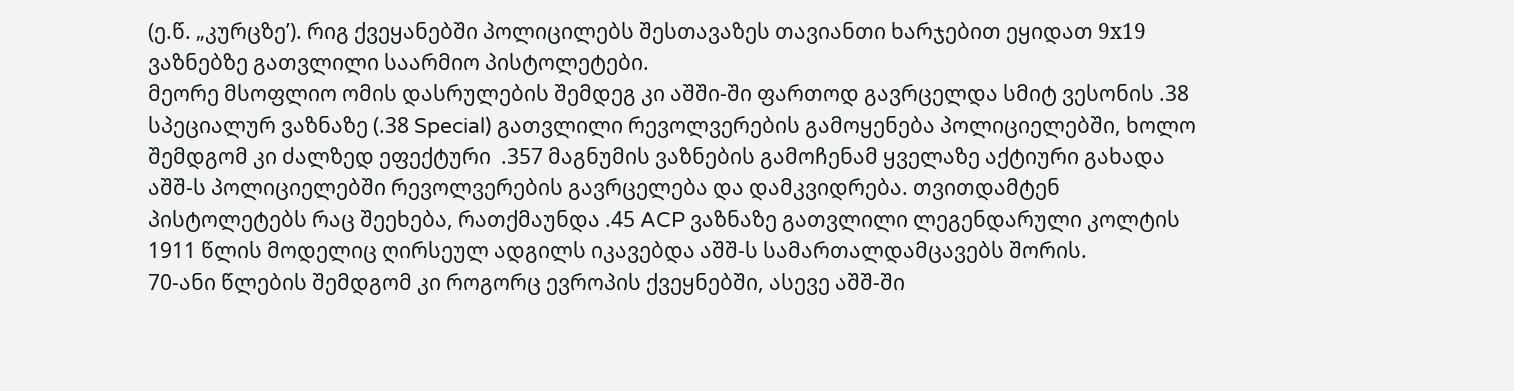(ე.წ. „კურცზე’). რიგ ქვეყანებში პოლიცილებს შესთავაზეს თავიანთი ხარჯებით ეყიდათ 9х19 ვაზნებზე გათვლილი საარმიო პისტოლეტები.
მეორე მსოფლიო ომის დასრულების შემდეგ კი აშში-ში ფართოდ გავრცელდა სმიტ ვესონის .38 სპეციალურ ვაზნაზე (.38 Special) გათვლილი რევოლვერების გამოყენება პოლიციელებში, ხოლო შემდგომ კი ძალზედ ეფექტური  .357 მაგნუმის ვაზნების გამოჩენამ ყველაზე აქტიური გახადა აშშ-ს პოლიციელებში რევოლვერების გავრცელება და დამკვიდრება. თვითდამტენ პისტოლეტებს რაც შეეხება, რათქმაუნდა .45 ACP ვაზნაზე გათვლილი ლეგენდარული კოლტის 1911 წლის მოდელიც ღირსეულ ადგილს იკავებდა აშშ-ს სამართალდამცავებს შორის.
70-ანი წლების შემდგომ კი როგორც ევროპის ქვეყნებში, ასევე აშშ-ში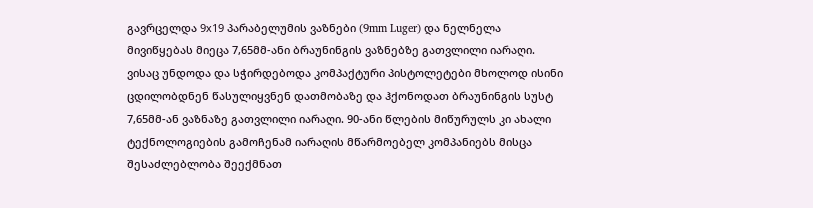გავრცელდა 9х19 პარაბელუმის ვაზნები (9mm Luger) და ნელნელა მივიწყებას მიეცა 7,65მმ-ანი ბრაუნინგის ვაზნებზე გათვლილი იარაღი. ვისაც უნდოდა და სჭირდებოდა კომპაქტური პისტოლეტები მხოლოდ ისინი ცდილობდნენ წასულიყვნენ დათმობაზე და ჰქონოდათ ბრაუნინგის სუსტ 7,65მმ-ან ვაზნაზე გათვლილი იარაღი. 90-ანი წლების მიწურულს კი ახალი ტექნოლოგიების გამოჩენამ იარაღის მწარმოებელ კომპანიებს მისცა შესაძლებლობა შეექმნათ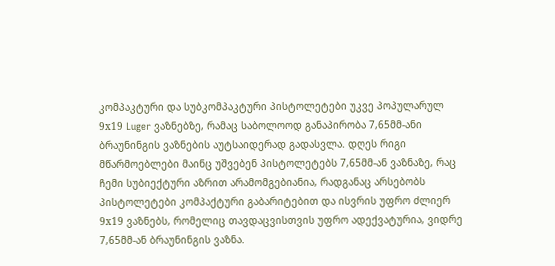კომპაკტური და სუბკომპაკტური პისტოლეტები უკვე პოპულარულ 9х19 Luger ვაზნებზე, რამაც საბოლოოდ განაპირობა 7,65მმ-ანი ბრაუნინგის ვაზნების აუტსაიდერად გადასვლა. დღეს რიგი მწარმოებლები მაინც უშვებენ პისტოლეტებს 7,65მმ-ან ვაზნაზე, რაც ჩემი სუბიექტური აზრით არამომგებიანია, რადგანაც არსებობს პისტოლეტები კომპაქტური გაბარიტებით და ისვრის უფრო ძლიერ 9х19 ვაზნებს, რომელიც თავდაცვისთვის უფრო ადექვატურია, ვიდრე 7,65მმ-ან ბრაუნინგის ვაზნა.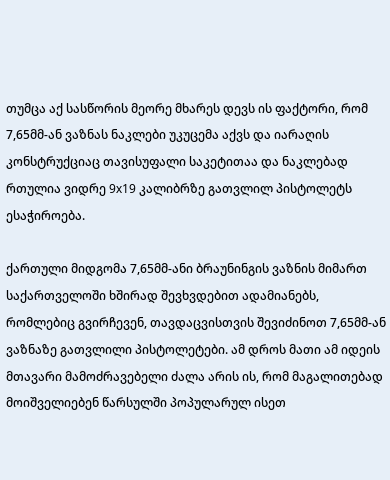თუმცა აქ სასწორის მეორე მხარეს დევს ის ფაქტორი, რომ 7,65მმ-ან ვაზნას ნაკლები უკუცემა აქვს და იარაღის კონსტრუქციაც თავისუფალი საკეტითაა და ნაკლებად რთულია ვიდრე 9х19 კალიბრზე გათვლილ პისტოლეტს ესაჭიროება.

ქართული მიდგომა 7,65მმ-ანი ბრაუნინგის ვაზნის მიმართ
საქართველოში ხშირად შევხვდებით ადამიანებს, რომლებიც გვირჩევენ, თავდაცვისთვის შევიძინოთ 7,65მმ-ან ვაზნაზე გათვლილი პისტოლეტები. ამ დროს მათი ამ იდეის მთავარი მამოძრავებელი ძალა არის ის, რომ მაგალითებად მოიშველიებენ წარსულში პოპულარულ ისეთ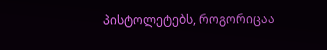პისტოლეტებს, როგორიცაა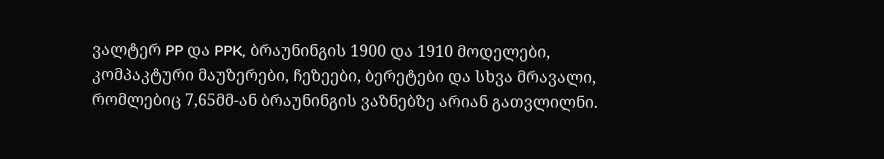ვალტერ PP და PPK, ბრაუნინგის 1900 და 1910 მოდელები, კომპაკტური მაუზერები, ჩეზეები, ბერეტები და სხვა მრავალი, რომლებიც 7,65მმ-ან ბრაუნინგის ვაზნებზე არიან გათვლილნი.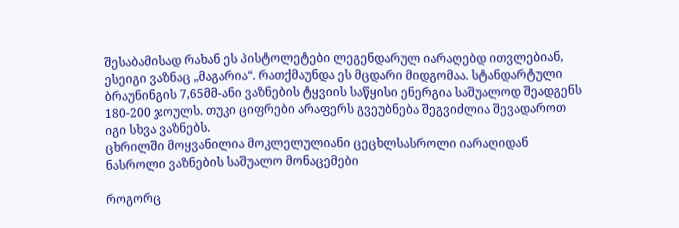შესაბამისად რახან ეს პისტოლეტები ლეგენდარულ იარაღებდ ითვლებიან, ესეიგი ვაზნაც „მაგარია“. რათქმაუნდა ეს მცდარი მიდგომაა. სტანდარტული ბრაუნინგის 7,65მმ-ანი ვაზნების ტყვიის საწყისი ენერგია საშუალოდ შეადგენს 180-200 ჯოულს. თუკი ციფრები არაფერს გვეუბნება შეგვიძლია შევადაროთ იგი სხვა ვაზნებს.
ცხრილში მოყვანილია მოკლელულიანი ცეცხლსასროლი იარაღიდან ნასროლი ვაზნების საშუალო მონაცემები

როგორც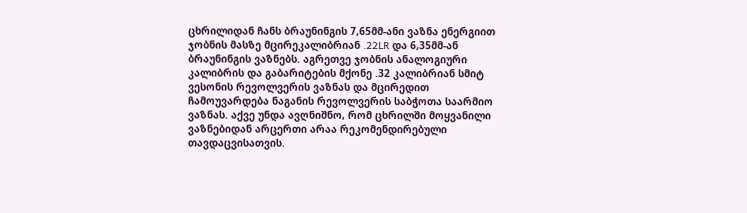ცხრილიდან ჩანს ბრაუნინგის 7,65მმ-ანი ვაზნა ენერგიით ჯობნის მასზე მცირეკალიბრიან .22LR და 6,35მმ-ან ბრაუნინგის ვაზნებს. აგრეთვე ჯობნის ანალოგიური კალიბრის და გაბარიტების მქონე .32 კალიბრიან სმიტ ვესონის რევოლვერის ვაზნას და მცირედით ჩამოუვარდება ნაგანის რევოლვერის საბჭოთა საარმიო ვაზნას. აქვე უნდა ავღნიშნო, რომ ცხრილში მოყვანილი ვაზნებიდან არცერთი არაა რეკომენდირებული თავდაცვისათვის.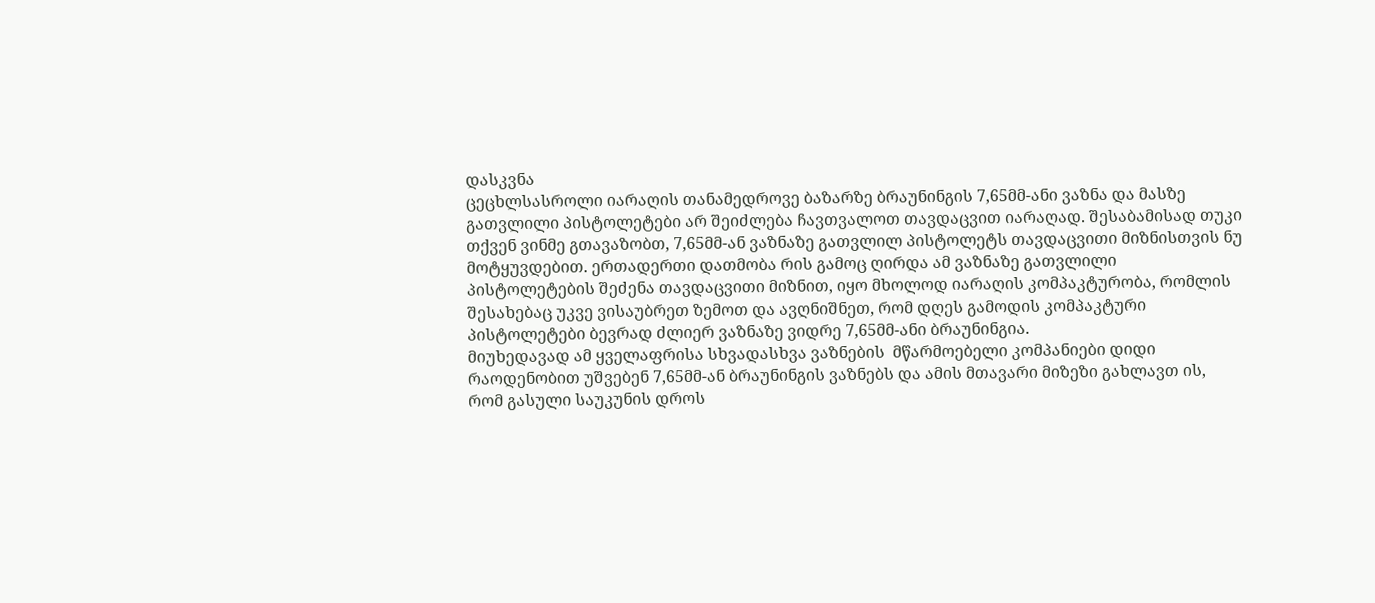დასკვნა
ცეცხლსასროლი იარაღის თანამედროვე ბაზარზე ბრაუნინგის 7,65მმ-ანი ვაზნა და მასზე გათვლილი პისტოლეტები არ შეიძლება ჩავთვალოთ თავდაცვით იარაღად. შესაბამისად თუკი თქვენ ვინმე გთავაზობთ, 7,65მმ-ან ვაზნაზე გათვლილ პისტოლეტს თავდაცვითი მიზნისთვის ნუ მოტყუვდებით. ერთადერთი დათმობა რის გამოც ღირდა ამ ვაზნაზე გათვლილი პისტოლეტების შეძენა თავდაცვითი მიზნით, იყო მხოლოდ იარაღის კომპაკტურობა, რომლის შესახებაც უკვე ვისაუბრეთ ზემოთ და ავღნიშნეთ, რომ დღეს გამოდის კომპაკტური პისტოლეტები ბევრად ძლიერ ვაზნაზე ვიდრე 7,65მმ-ანი ბრაუნინგია.
მიუხედავად ამ ყველაფრისა სხვადასხვა ვაზნების  მწარმოებელი კომპანიები დიდი რაოდენობით უშვებენ 7,65მმ-ან ბრაუნინგის ვაზნებს და ამის მთავარი მიზეზი გახლავთ ის, რომ გასული საუკუნის დროს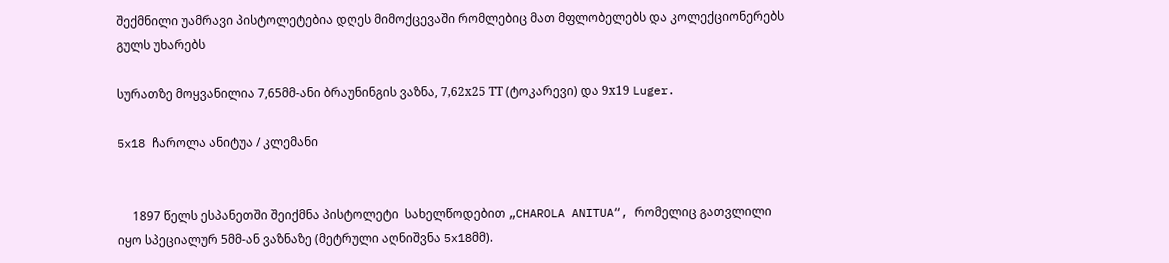შექმნილი უამრავი პისტოლეტებია დღეს მიმოქცევაში რომლებიც მათ მფლობელებს და კოლექციონერებს გულს უხარებს

სურათზე მოყვანილია 7,65მმ-ანი ბრაუნინგის ვაზნა, 7,62х25 ТТ (ტოკარევი) და 9х19 Luger.

5x18 ჩაროლა ანიტუა / კლემანი


     1897 წელს ესპანეთში შეიქმნა პისტოლეტი  სახელწოდებით „CHAROLA ANITUA“, რომელიც გათვლილი იყო სპეციალურ 5მმ-ან ვაზნაზე (მეტრული აღნიშვნა 5x18მმ).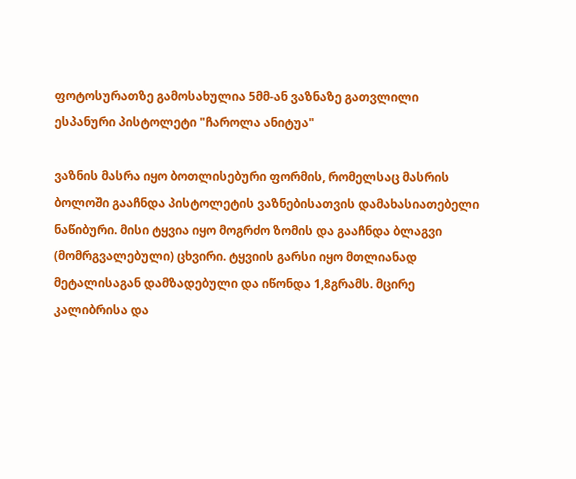ფოტოსურათზე გამოსახულია 5მმ-ან ვაზნაზე გათვლილი ესპანური პისტოლეტი "ჩაროლა ანიტუა"

ვაზნის მასრა იყო ბოთლისებური ფორმის, რომელსაც მასრის ბოლოში გააჩნდა პისტოლეტის ვაზნებისათვის დამახასიათებელი ნაწიბური. მისი ტყვია იყო მოგრძო ზომის და გააჩნდა ბლაგვი (მომრგვალებული) ცხვირი. ტყვიის გარსი იყო მთლიანად მეტალისაგან დამზადებული და იწონდა 1,8გრამს. მცირე კალიბრისა და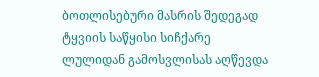ბოთლისებური მასრის შედეგად ტყვიის საწყისი სიჩქარე ლულიდან გამოსვლისას აღწევდა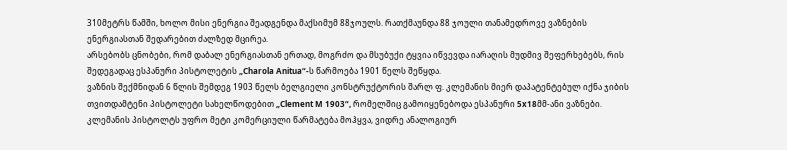310მეტრს წამში, ხოლო მისი ენერგია შეადგენდა მაქსიმუმ 88ჯოულს. რათქმაუნდა 88 ჯოული თანამედროვე ვაზნების ენერგიასთან შედარებით ძალზედ მცირეა.
არსებობს ცნობები, რომ დაბალ ენერგიასთან ერთად, მოგრძო და მსუბუქი ტყვია იწვევდა იარაღის მუდმივ შეფერხებებს, რის შედეგადაც ესპანური პისტოლეტის „Charola Anitua“-ს წარმოება 1901 წელს შეწყდა.
ვაზნის შექმნიდან 6 წლის შემდეგ 1903 წელს ბელგიელი კონსტრუქტორის შარლ ფ. კლემანის მიერ დაპატენტებულ იქნა ჯიბის თვითდამტენი პისტოლეტი სახელწოდებით „Clement M 1903“, რომელშიც გამოიყენებოდა ესპანური 5x18მმ-ანი ვაზნები. კლემანის პისტოლტს უფრო მეტი კომერციული წარმატება მოჰყვა, ვიდრე ანალოგიურ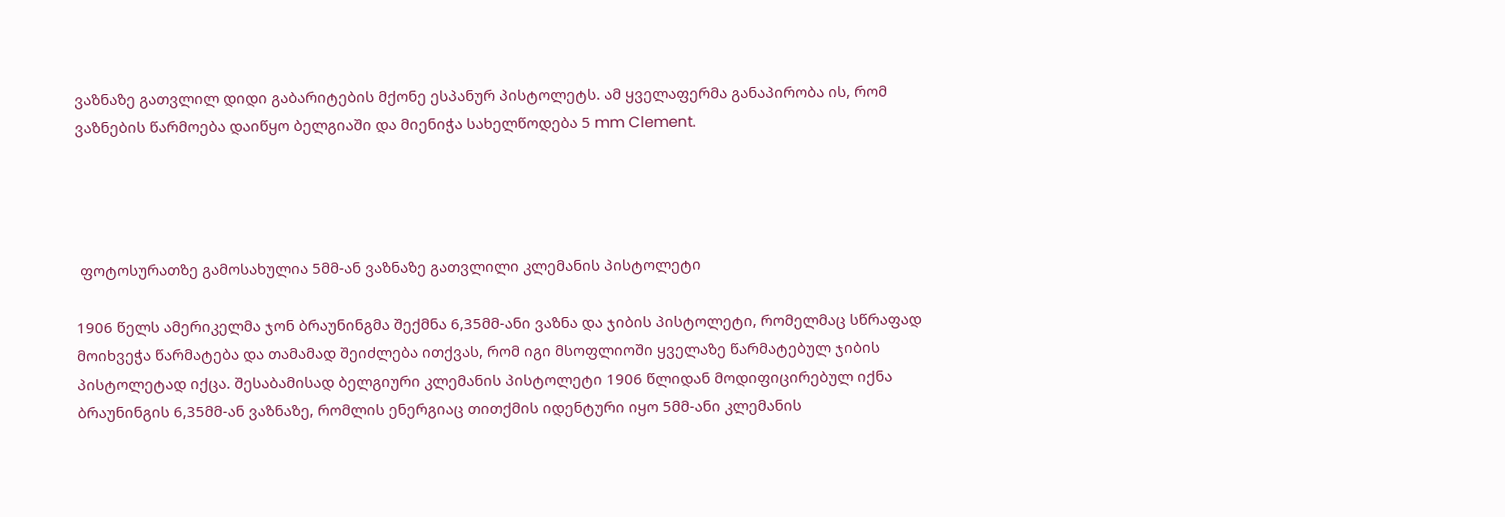ვაზნაზე გათვლილ დიდი გაბარიტების მქონე ესპანურ პისტოლეტს. ამ ყველაფერმა განაპირობა ის, რომ ვაზნების წარმოება დაიწყო ბელგიაში და მიენიჭა სახელწოდება 5 mm Clement.




 ფოტოსურათზე გამოსახულია 5მმ-ან ვაზნაზე გათვლილი კლემანის პისტოლეტი

1906 წელს ამერიკელმა ჯონ ბრაუნინგმა შექმნა 6,35მმ-ანი ვაზნა და ჯიბის პისტოლეტი, რომელმაც სწრაფად მოიხვეჭა წარმატება და თამამად შეიძლება ითქვას, რომ იგი მსოფლიოში ყველაზე წარმატებულ ჯიბის პისტოლეტად იქცა. შესაბამისად ბელგიური კლემანის პისტოლეტი 1906 წლიდან მოდიფიცირებულ იქნა ბრაუნინგის 6,35მმ-ან ვაზნაზე, რომლის ენერგიაც თითქმის იდენტური იყო 5მმ-ანი კლემანის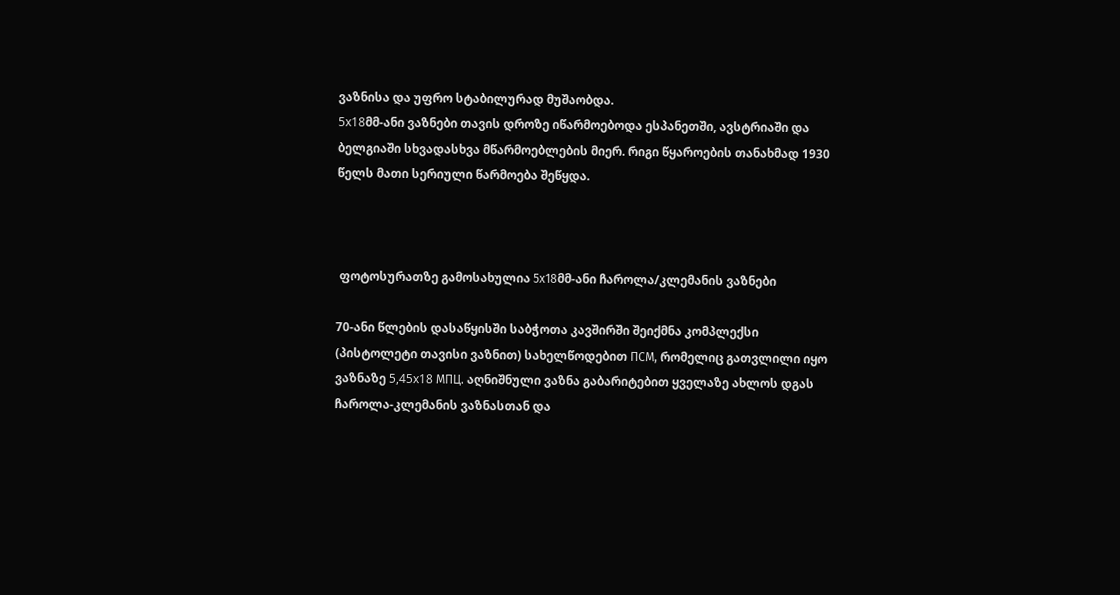ვაზნისა და უფრო სტაბილურად მუშაობდა.
5x18მმ-ანი ვაზნები თავის დროზე იწარმოებოდა ესპანეთში, ავსტრიაში და ბელგიაში სხვადასხვა მწარმოებლების მიერ. რიგი წყაროების თანახმად 1930 წელს მათი სერიული წარმოება შეწყდა.



 ფოტოსურათზე გამოსახულია 5х18მმ-ანი ჩაროლა/კლემანის ვაზნები

70-ანი წლების დასაწყისში საბჭოთა კავშირში შეიქმნა კომპლექსი (პისტოლეტი თავისი ვაზნით) სახელწოდებით ПСМ, რომელიც გათვლილი იყო ვაზნაზე 5,45x18 МПЦ. აღნიშნული ვაზნა გაბარიტებით ყველაზე ახლოს დგას ჩაროლა-კლემანის ვაზნასთან და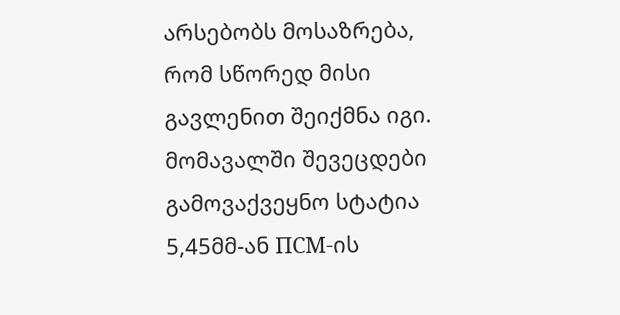არსებობს მოსაზრება, რომ სწორედ მისი გავლენით შეიქმნა იგი.  მომავალში შევეცდები გამოვაქვეყნო სტატია 5,45მმ-ან ПСМ-ის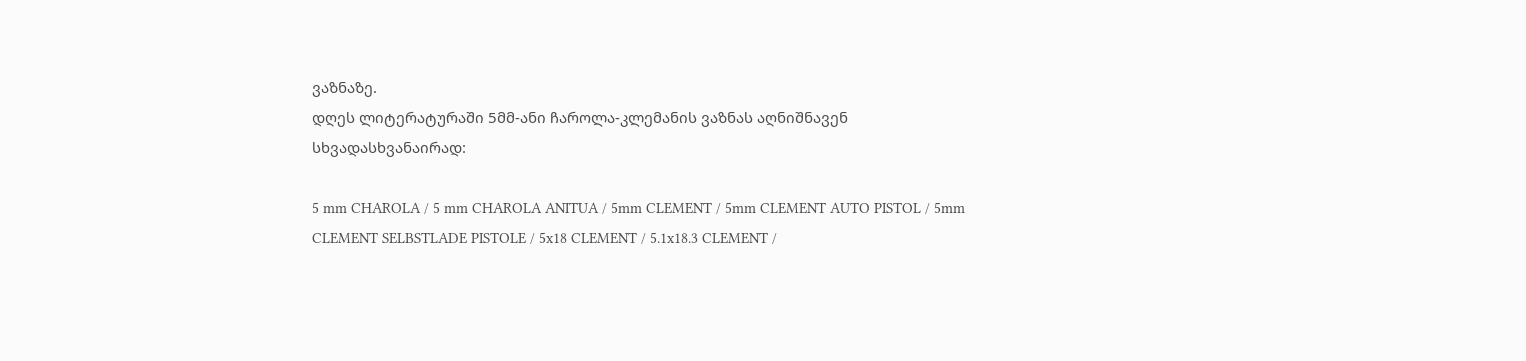ვაზნაზე.
დღეს ლიტერატურაში 5მმ-ანი ჩაროლა-კლემანის ვაზნას აღნიშნავენ სხვადასხვანაირად:

5 mm CHAROLA / 5 mm CHAROLA ANITUA / 5mm CLEMENT / 5mm CLEMENT AUTO PISTOL / 5mm CLEMENT SELBSTLADE PISTOLE / 5x18 CLEMENT / 5.1x18.3 CLEMENT /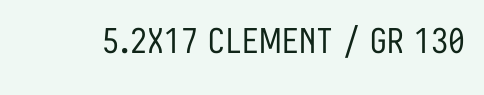5.2X17 CLEMENT / GR 130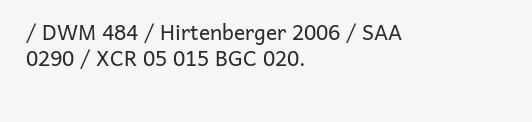/ DWM 484 / Hirtenberger 2006 / SAA 0290 / XCR 05 015 BGC 020.